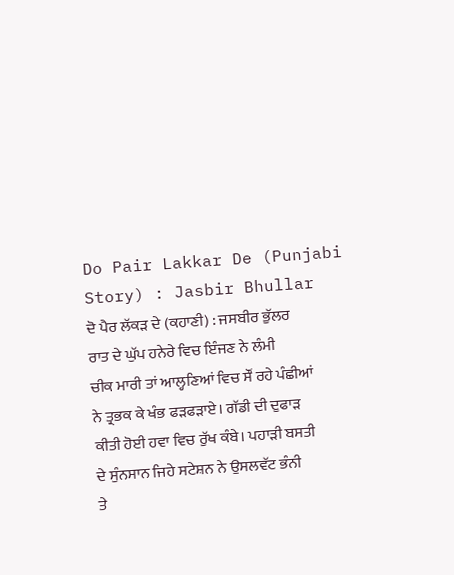Do Pair Lakkar De (Punjabi Story) : Jasbir Bhullar
ਦੋ ਪੈਰ ਲੱਕੜ ਦੇ (ਕਹਾਣੀ) : ਜਸਬੀਰ ਭੁੱਲਰ
ਰਾਤ ਦੇ ਘੁੱਪ ਹਨੇਰੇ ਵਿਚ ਇੰਜਣ ਨੇ ਲੰਮੀ
ਚੀਕ ਮਾਰੀ ਤਾਂ ਆਲ੍ਹਣਿਆਂ ਵਿਚ ਸੌਂ ਰਹੇ ਪੰਛੀਆਂ
ਨੇ ਤ੍ਰਭਕ ਕੇ ਖੰਭ ਫੜਫੜਾਏ। ਗੱਡੀ ਦੀ ਦੁਫਾੜ
ਕੀਤੀ ਹੋਈ ਹਵਾ ਵਿਚ ਰੁੱਖ ਕੰਬੇ। ਪਹਾੜੀ ਬਸਤੀ
ਦੇ ਸੁੰਨਸਾਨ ਜਿਹੇ ਸਟੇਸ਼ਨ ਨੇ ਉਸਲਵੱਟ ਭੰਨੀ
ਤੇ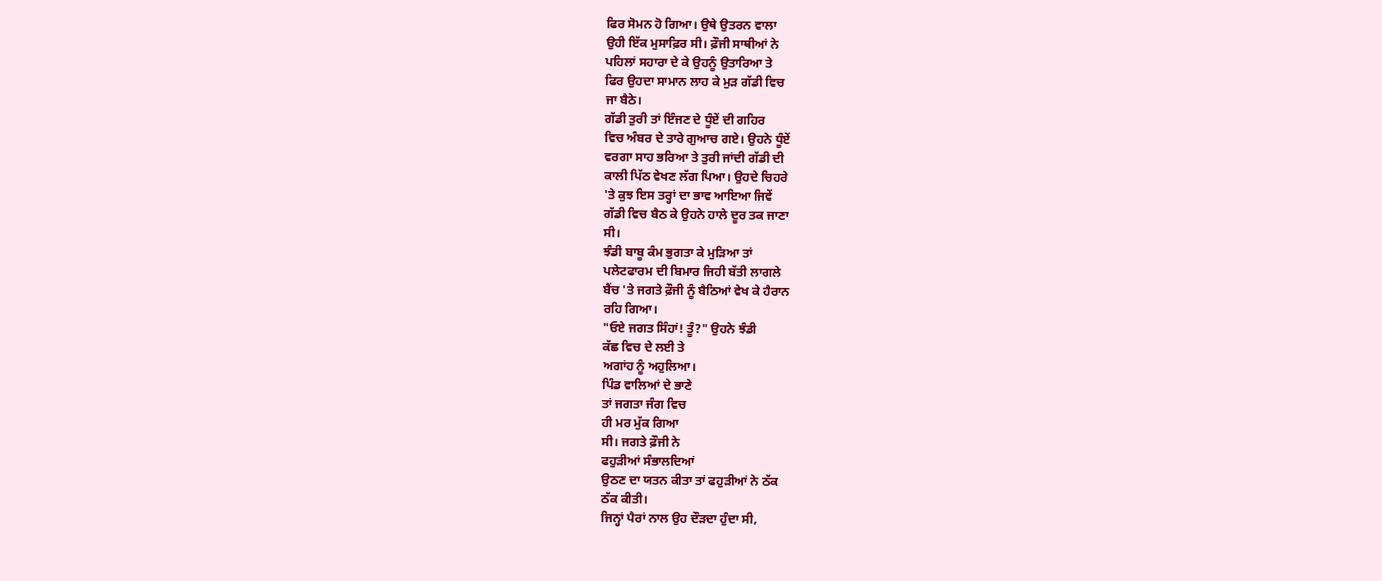ਫਿਰ ਸੋਮਨ ਹੋ ਗਿਆ। ਉਥੇ ਉਤਰਨ ਵਾਲਾ
ਉਹੀ ਇੱਕ ਮੁਸਾਫ਼ਿਰ ਸੀ। ਫ਼ੌਜੀ ਸਾਥੀਆਂ ਨੇ
ਪਹਿਲਾਂ ਸਹਾਰਾ ਦੇ ਕੇ ਉਹਨੂੰ ਉਤਾਰਿਆ ਤੇ
ਫਿਰ ਉਹਦਾ ਸਾਮਾਨ ਲਾਹ ਕੇ ਮੁੜ ਗੱਡੀ ਵਿਚ
ਜਾ ਬੈਠੇ।
ਗੱਡੀ ਤੁਰੀ ਤਾਂ ਇੰਜਣ ਦੇ ਧੂੰਏਂ ਦੀ ਗਹਿਰ
ਵਿਚ ਅੰਬਰ ਦੇ ਤਾਰੇ ਗੁਆਚ ਗਏ। ਉਹਨੇ ਧੂੰਏਂ
ਵਰਗਾ ਸਾਹ ਭਰਿਆ ਤੇ ਤੁਰੀ ਜਾਂਦੀ ਗੱਡੀ ਦੀ
ਕਾਲੀ ਪਿੱਠ ਵੇਖਣ ਲੱਗ ਪਿਆ। ਉਹਦੇ ਚਿਹਰੇ
'ਤੇ ਕੁਝ ਇਸ ਤਰ੍ਹਾਂ ਦਾ ਭਾਵ ਆਇਆ ਜਿਵੇਂ
ਗੱਡੀ ਵਿਚ ਬੈਠ ਕੇ ਉਹਨੇ ਹਾਲੇ ਦੂਰ ਤਕ ਜਾਣਾ
ਸੀ।
ਝੰਡੀ ਬਾਬੂ ਕੰਮ ਭੁਗਤਾ ਕੇ ਮੁੜਿਆ ਤਾਂ
ਪਲੇਟਫਾਰਮ ਦੀ ਬਿਮਾਰ ਜਿਹੀ ਬੱਤੀ ਲਾਗਲੇ
ਬੈਂਚ 'ਤੇ ਜਗਤੇ ਫ਼ੌਜੀ ਨੂੰ ਬੈਠਿਆਂ ਵੇਖ ਕੇ ਹੈਰਾਨ
ਰਹਿ ਗਿਆ।
"ਓਏ ਜਗਤ ਸਿੰਹਾਂ! ਤੂੰ?" ਉਹਨੇ ਝੰਡੀ
ਕੱਛ ਵਿਚ ਦੇ ਲਈ ਤੇ
ਅਗਾਂਹ ਨੂੰ ਅਹੁਲਿਆ।
ਪਿੰਡ ਵਾਲਿਆਂ ਦੇ ਭਾਣੇ
ਤਾਂ ਜਗਤਾ ਜੰਗ ਵਿਚ
ਹੀ ਮਰ ਮੁੱਕ ਗਿਆ
ਸੀ। ਜਗਤੇ ਫ਼ੌਜੀ ਨੇ
ਫਹੁੜੀਆਂ ਸੰਭਾਲਦਿਆਂ
ਉਠਣ ਦਾ ਯਤਨ ਕੀਤਾ ਤਾਂ ਫਹੁੜੀਆਂ ਨੇ ਠੱਕ
ਠੱਕ ਕੀਤੀ।
ਜਿਨ੍ਹਾਂ ਪੈਰਾਂ ਨਾਲ ਉਹ ਦੌੜਦਾ ਹੁੰਦਾ ਸੀ,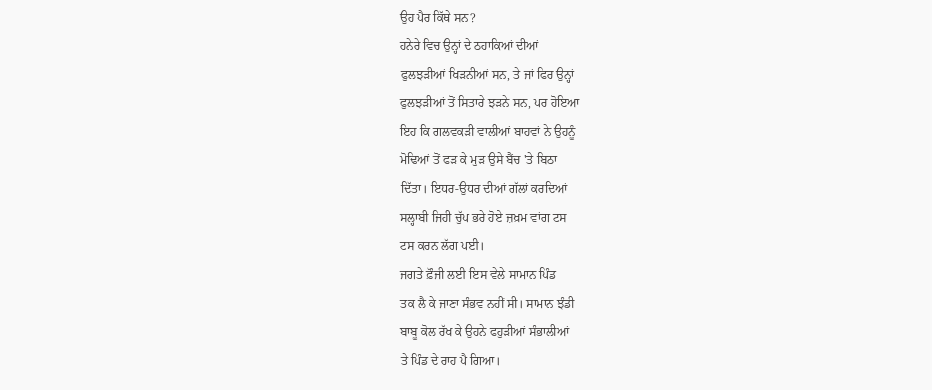ਉਹ ਪੈਰ ਕਿੱਥੇ ਸਨ?
ਹਨੇਰੇ ਵਿਚ ਉਨ੍ਹਾਂ ਦੇ ਠਹਾਕਿਆਂ ਦੀਆਂ
ਫੁਲਝੜੀਆਂ ਖਿੜਨੀਆਂ ਸਨ, ਤੇ ਜਾਂ ਫਿਰ ਉਨ੍ਹਾਂ
ਫੁਲਝੜੀਆਂ ਤੋਂ ਸਿਤਾਰੇ ਝੜਨੇ ਸਨ, ਪਰ ਹੋਇਆ
ਇਹ ਕਿ ਗਲਵਕੜੀ ਵਾਲੀਆਂ ਬਾਹਵਾਂ ਨੇ ਉਹਨੂੰ
ਮੋਢਿਆਂ ਤੋਂ ਫੜ ਕੇ ਮੁੜ ਉਸੇ ਬੈਂਚ 'ਤੇ ਬਿਠਾ
ਦਿੱਤਾ। ਇਧਰ-ਉਧਰ ਦੀਆਂ ਗੱਲਾਂ ਕਰਦਿਆਂ
ਸਲ੍ਹਾਬੀ ਜਿਹੀ ਚੁੱਪ ਭਰੇ ਹੋਏ ਜ਼ਖ਼ਮ ਵਾਂਗ ਟਸ
ਟਸ ਕਰਨ ਲੱਗ ਪਈ।
ਜਗਤੇ ਫ਼ੌਜੀ ਲਈ ਇਸ ਵੇਲੇ ਸਾਮਾਨ ਪਿੰਡ
ਤਕ ਲੈ ਕੇ ਜਾਣਾ ਸੰਭਵ ਨਹੀਂ ਸੀ। ਸਾਮਾਨ ਝੰਡੀ
ਬਾਬੂ ਕੋਲ ਰੱਖ ਕੇ ਉਹਨੇ ਫਹੁੜੀਆਂ ਸੰਭਾਲੀਆਂ
ਤੇ ਪਿੰਡ ਦੇ ਰਾਹ ਪੈ ਗਿਆ।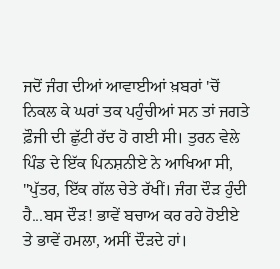ਜਦੋਂ ਜੰਗ ਦੀਆਂ ਆਵਾਈਆਂ ਖ਼ਬਰਾਂ 'ਚੋਂ
ਨਿਕਲ ਕੇ ਘਰਾਂ ਤਕ ਪਹੁੰਚੀਆਂ ਸਨ ਤਾਂ ਜਗਤੇ
ਫ਼ੌਜੀ ਦੀ ਛੁੱਟੀ ਰੱਦ ਹੋ ਗਈ ਸੀ। ਤੁਰਨ ਵੇਲੇ
ਪਿੰਡ ਦੇ ਇੱਕ ਪਿਨਸ਼ਨੀਏ ਨੇ ਆਖਿਆ ਸੀ,
"ਪੁੱਤਰ, ਇੱਕ ਗੱਲ ਚੇਤੇ ਰੱਖੀਂ। ਜੰਗ ਦੌੜ ਹੁੰਦੀ
ਹੈ...ਬਸ ਦੌੜ! ਭਾਵੇਂ ਬਚਾਅ ਕਰ ਰਹੇ ਹੋਈਏ
ਤੇ ਭਾਵੇਂ ਹਮਲਾ, ਅਸੀਂ ਦੌੜਦੇ ਹਾਂ।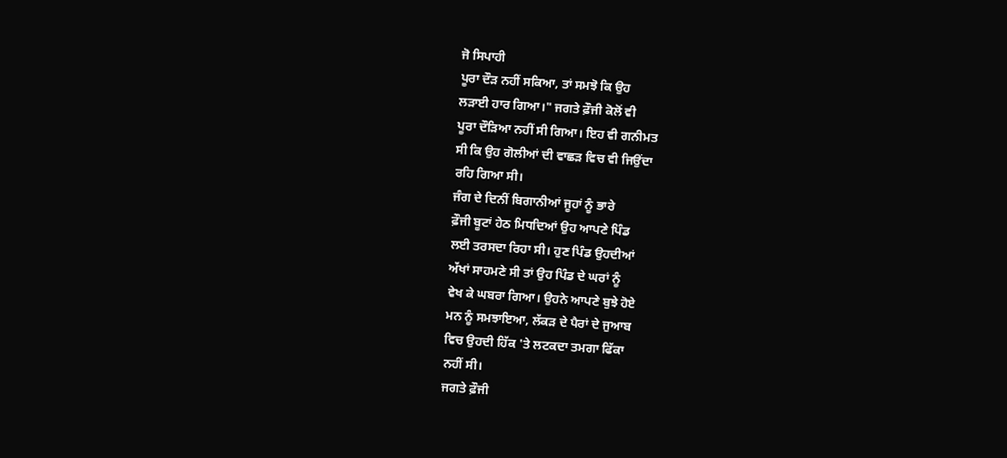ਜੋ ਸਿਪਾਹੀ
ਪੂਰਾ ਦੌੜ ਨਹੀਂ ਸਕਿਆ, ਤਾਂ ਸਮਝੋ ਕਿ ਉਹ
ਲੜਾਈ ਹਾਰ ਗਿਆ।" ਜਗਤੇ ਫ਼ੌਜੀ ਕੋਲੋਂ ਵੀ
ਪੂਰਾ ਦੌੜਿਆ ਨਹੀਂ ਸੀ ਗਿਆ। ਇਹ ਵੀ ਗਨੀਮਤ
ਸੀ ਕਿ ਉਹ ਗੋਲੀਆਂ ਦੀ ਵਾਛੜ ਵਿਚ ਵੀ ਜਿਉਂਦਾ
ਰਹਿ ਗਿਆ ਸੀ।
ਜੰਗ ਦੇ ਦਿਨੀਂ ਬਿਗਾਨੀਆਂ ਜੂਹਾਂ ਨੂੰ ਭਾਰੇ
ਫ਼ੌਜੀ ਬੂਟਾਂ ਹੇਠ ਮਿਧਦਿਆਂ ਉਹ ਆਪਣੇ ਪਿੰਡ
ਲਈ ਤਰਸਦਾ ਰਿਹਾ ਸੀ। ਹੁਣ ਪਿੰਡ ਉਹਦੀਆਂ
ਅੱਖਾਂ ਸਾਹਮਣੇ ਸੀ ਤਾਂ ਉਹ ਪਿੰਡ ਦੇ ਘਰਾਂ ਨੂੰ
ਵੇਖ ਕੇ ਘਬਰਾ ਗਿਆ। ਉਹਨੇ ਆਪਣੇ ਬੁਝੇ ਹੋਏ
ਮਨ ਨੂੰ ਸਮਝਾਇਆ, ਲੱਕੜ ਦੇ ਪੈਰਾਂ ਦੇ ਜੁਆਬ
ਵਿਚ ਉਹਦੀ ਹਿੱਕ 'ਤੇ ਲਟਕਦਾ ਤਮਗਾ ਫਿੱਕਾ
ਨਹੀਂ ਸੀ।
ਜਗਤੇ ਫ਼ੌਜੀ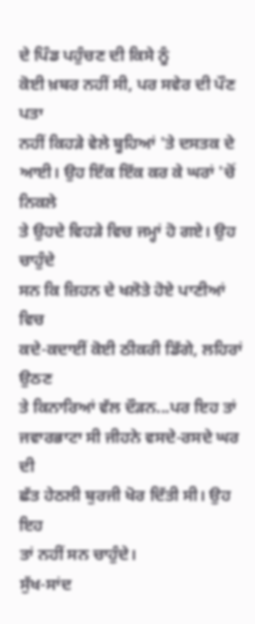ਦੇ ਪਿੰਡ ਪਹੁੰਚਣ ਦੀ ਕਿਸੇ ਨੂੰ
ਕੋਈ ਖ਼ਬਰ ਨਹੀਂ ਸੀ, ਪਰ ਸਵੇਰ ਦੀ ਪੌਣ ਪਤਾ
ਨਹੀਂ ਕਿਹੜੇ ਵੇਲੇ ਬੂਹਿਆਂ 'ਤੇ ਦਸਤਕ ਦੇ
ਆਈ। ਉਹ ਇੱਕ ਇੱਕ ਕਰ ਕੇ ਘਰਾਂ 'ਚੋਂ ਨਿਕਲੇ
ਤੇ ਉਹਦੇ ਵਿਹੜੇ ਵਿਚ ਜਮ੍ਹਾਂ ਹੋ ਗਏ। ਉਹ ਚਾਹੁੰਦੇ
ਸਨ ਕਿ ਜ਼ਿਹਨ ਦੇ ਖਲੋਤੇ ਹੋਏ ਪਾਣੀਆਂ ਵਿਚ
ਕਦੇ-ਕਦਾਈਂ ਕੋਈ ਠੀਕਰੀ ਡਿੱਗੇ, ਲਹਿਰਾਂ ਉਠਣ
ਤੇ ਕਿਨਾਰਿਆਂ ਵੱਲ ਦੌੜਨ...ਪਰ ਇਹ ਤਾਂ
ਜਵਾਰਭਾਟਾ ਸੀ ਜੀਹਨੇ ਵਸਦੇ-ਰਸਦੇ ਘਰ ਦੀ
ਛੱਤ ਹੇਠਲੀ ਬੁਰਜੀ ਖੋਰ ਦਿੱਤੀ ਸੀ। ਉਹ ਇਹ
ਤਾਂ ਨਹੀਂ ਸਨ ਚਾਹੁੰਦੇ।
ਸੁੱਖ-ਸਾਂਦ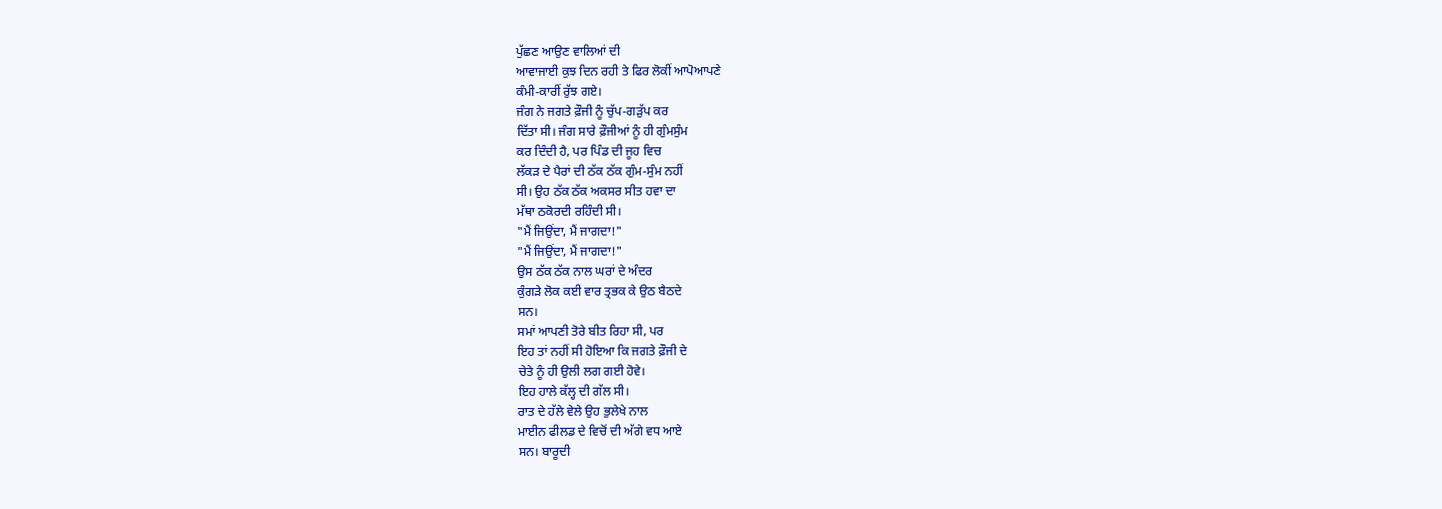ਪੁੱਛਣ ਆਉਣ ਵਾਲਿਆਂ ਦੀ
ਆਵਾਜਾਈ ਕੁਝ ਦਿਨ ਰਹੀ ਤੇ ਫਿਰ ਲੋਕੀਂ ਆਪੋਆਪਣੇ
ਕੰਮੀ-ਕਾਰੀਂ ਰੁੱਝ ਗਏ।
ਜੰਗ ਨੇ ਜਗਤੇ ਫ਼ੌਜੀ ਨੂੰ ਚੁੱਪ-ਗੜੁੱਪ ਕਰ
ਦਿੱਤਾ ਸੀ। ਜੰਗ ਸਾਰੇ ਫ਼ੌਜੀਆਂ ਨੂੰ ਹੀ ਗੁੰਮਸੁੰਮ
ਕਰ ਦਿੰਦੀ ਹੈ, ਪਰ ਪਿੰਡ ਦੀ ਜੂਹ ਵਿਚ
ਲੱਕੜ ਦੇ ਪੈਰਾਂ ਦੀ ਠੱਕ ਠੱਕ ਗੁੰਮ-ਸੁੰਮ ਨਹੀਂ
ਸੀ। ਉਹ ਠੱਕ ਠੱਕ ਅਕਸਰ ਸੀਤ ਹਵਾ ਦਾ
ਮੱਥਾ ਠਕੋਰਦੀ ਰਹਿੰਦੀ ਸੀ।
"ਮੈਂ ਜਿਉਂਦਾ, ਮੈਂ ਜਾਗਦਾ!"
"ਮੈਂ ਜਿਉਂਦਾ, ਮੈਂ ਜਾਗਦਾ!"
ਉਸ ਠੱਕ ਠੱਕ ਨਾਲ ਘਰਾਂ ਦੇ ਅੰਦਰ
ਕੁੰਗੜੇ ਲੋਕ ਕਈ ਵਾਰ ਤ੍ਰਭਕ ਕੇ ਉਠ ਬੈਠਦੇ
ਸਨ।
ਸਮਾਂ ਆਪਣੀ ਤੋਰੇ ਬੀਤ ਰਿਹਾ ਸੀ, ਪਰ
ਇਹ ਤਾਂ ਨਹੀਂ ਸੀ ਹੋਇਆ ਕਿ ਜਗਤੇ ਫ਼ੌਜੀ ਦੇ
ਚੇਤੇ ਨੂੰ ਹੀ ਉਲੀ ਲਗ ਗਈ ਹੋਵੇ।
ਇਹ ਹਾਲੇ ਕੱਲ੍ਹ ਦੀ ਗੱਲ ਸੀ।
ਰਾਤ ਦੇ ਹੱਲੇ ਵੇਲੇ ਉਹ ਭੁਲੇਖੇ ਨਾਲ
ਮਾਈਨ ਫੀਲਡ ਦੇ ਵਿਚੋਂ ਦੀ ਅੱਗੇ ਵਧ ਆਏ
ਸਨ। ਬਾਰੂਦੀ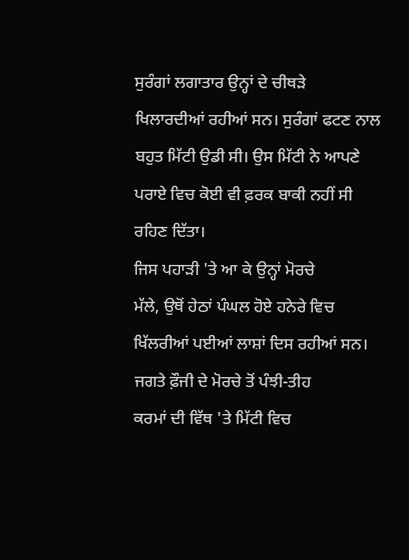ਸੁਰੰਗਾਂ ਲਗਾਤਾਰ ਉਨ੍ਹਾਂ ਦੇ ਚੀਥੜੇ
ਖਿਲਾਰਦੀਆਂ ਰਹੀਆਂ ਸਨ। ਸੁਰੰਗਾਂ ਫਟਣ ਨਾਲ
ਬਹੁਤ ਮਿੱਟੀ ਉਡੀ ਸੀ। ਉਸ ਮਿੱਟੀ ਨੇ ਆਪਣੇ
ਪਰਾਏ ਵਿਚ ਕੋਈ ਵੀ ਫ਼ਰਕ ਬਾਕੀ ਨਹੀਂ ਸੀ
ਰਹਿਣ ਦਿੱਤਾ।
ਜਿਸ ਪਹਾੜੀ 'ਤੇ ਆ ਕੇ ਉਨ੍ਹਾਂ ਮੋਰਚੇ
ਮੱਲੇ, ਉਥੋਂ ਹੇਠਾਂ ਪੰਘਲ ਹੋਏ ਹਨੇਰੇ ਵਿਚ
ਖਿੱਲਰੀਆਂ ਪਈਆਂ ਲਾਸ਼ਾਂ ਦਿਸ ਰਹੀਆਂ ਸਨ।
ਜਗਤੇ ਫ਼ੌਜੀ ਦੇ ਮੋਰਚੇ ਤੋਂ ਪੰਝੀ-ਤੀਹ
ਕਰਮਾਂ ਦੀ ਵਿੱਥ 'ਤੇ ਮਿੱਟੀ ਵਿਚ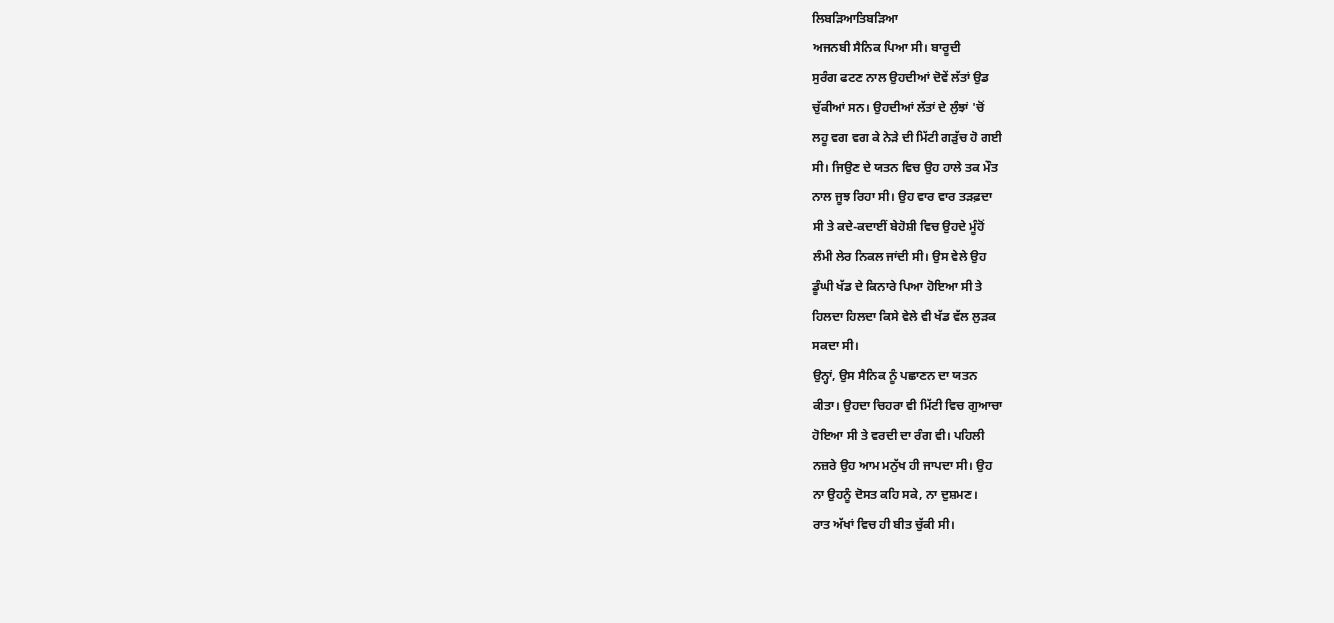ਲਿਬੜਿਆਤਿਬੜਿਆ
ਅਜਨਬੀ ਸੈਨਿਕ ਪਿਆ ਸੀ। ਬਾਰੂਦੀ
ਸੁਰੰਗ ਫਟਣ ਨਾਲ ਉਹਦੀਆਂ ਦੋਵੇਂ ਲੱਤਾਂ ਉਡ
ਚੁੱਕੀਆਂ ਸਨ। ਉਹਦੀਆਂ ਲੱਤਾਂ ਦੇ ਲੁੰਝਾਂ 'ਚੋਂ
ਲਹੂ ਵਗ ਵਗ ਕੇ ਨੇੜੇ ਦੀ ਮਿੱਟੀ ਗੜੁੱਚ ਹੋ ਗਈ
ਸੀ। ਜਿਉਣ ਦੇ ਯਤਨ ਵਿਚ ਉਹ ਹਾਲੇ ਤਕ ਮੌਤ
ਨਾਲ ਜੂਝ ਰਿਹਾ ਸੀ। ਉਹ ਵਾਰ ਵਾਰ ਤੜਫ਼ਦਾ
ਸੀ ਤੇ ਕਦੇ-ਕਦਾਈਂ ਬੇਹੋਸ਼ੀ ਵਿਚ ਉਹਦੇ ਮੂੰਹੋਂ
ਲੰਮੀ ਲੇਰ ਨਿਕਲ ਜਾਂਦੀ ਸੀ। ਉਸ ਵੇਲੇ ਉਹ
ਡੂੰਘੀ ਖੱਡ ਦੇ ਕਿਨਾਰੇ ਪਿਆ ਹੋਇਆ ਸੀ ਤੇ
ਹਿਲਦਾ ਹਿਲਦਾ ਕਿਸੇ ਵੇਲੇ ਵੀ ਖੱਡ ਵੱਲ ਲੁੜਕ
ਸਕਦਾ ਸੀ।
ਉਨ੍ਹਾਂ, ਉਸ ਸੈਨਿਕ ਨੂੰ ਪਛਾਣਨ ਦਾ ਯਤਨ
ਕੀਤਾ। ਉਹਦਾ ਚਿਹਰਾ ਵੀ ਮਿੱਟੀ ਵਿਚ ਗੁਆਚਾ
ਹੋਇਆ ਸੀ ਤੇ ਵਰਦੀ ਦਾ ਰੰਗ ਵੀ। ਪਹਿਲੀ
ਨਜ਼ਰੇ ਉਹ ਆਮ ਮਨੁੱਖ ਹੀ ਜਾਪਦਾ ਸੀ। ਉਹ
ਨਾ ਉਹਨੂੰ ਦੋਸਤ ਕਹਿ ਸਕੇ, ਨਾ ਦੁਸ਼ਮਣ।
ਰਾਤ ਅੱਖਾਂ ਵਿਚ ਹੀ ਬੀਤ ਚੁੱਕੀ ਸੀ।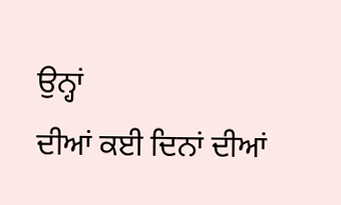ਉਨ੍ਹਾਂ
ਦੀਆਂ ਕਈ ਦਿਨਾਂ ਦੀਆਂ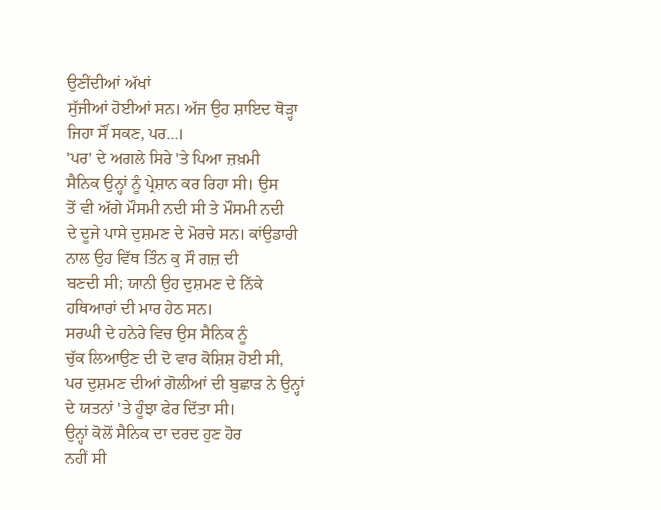ਉਣੀਂਦੀਆਂ ਅੱਖਾਂ
ਸੁੱਜੀਆਂ ਹੋਈਆਂ ਸਨ। ਅੱਜ ਉਹ ਸ਼ਾਇਦ ਥੋੜ੍ਹਾ
ਜਿਹਾ ਸੌਂ ਸਕਣ, ਪਰ...।
'ਪਰ' ਦੇ ਅਗਲੇ ਸਿਰੇ 'ਤੇ ਪਿਆ ਜ਼ਖ਼ਮੀ
ਸੈਨਿਕ ਉਨ੍ਹਾਂ ਨੂੰ ਪ੍ਰੇਸ਼ਾਨ ਕਰ ਰਿਹਾ ਸੀ। ਉਸ
ਤੋਂ ਵੀ ਅੱਗੇ ਮੌਸਮੀ ਨਦੀ ਸੀ ਤੇ ਮੌਸਮੀ ਨਦੀ
ਦੇ ਦੂਜੇ ਪਾਸੇ ਦੁਸ਼ਮਣ ਦੇ ਮੋਰਚੇ ਸਨ। ਕਾਂਉਡਾਰੀ
ਨਾਲ ਉਹ ਵਿੱਥ ਤਿੰਨ ਕੁ ਸੌ ਗਜ਼ ਦੀ
ਬਣਦੀ ਸੀ; ਯਾਨੀ ਉਹ ਦੁਸ਼ਮਣ ਦੇ ਨਿੱਕੇ
ਹਥਿਆਰਾਂ ਦੀ ਮਾਰ ਹੇਠ ਸਨ।
ਸਰਘੀ ਦੇ ਹਨੇਰੇ ਵਿਚ ਉਸ ਸੈਨਿਕ ਨੂੰ
ਚੁੱਕ ਲਿਆਉਣ ਦੀ ਦੋ ਵਾਰ ਕੋਸ਼ਿਸ਼ ਹੋਈ ਸੀ,
ਪਰ ਦੁਸ਼ਮਣ ਦੀਆਂ ਗੋਲੀਆਂ ਦੀ ਬੁਛਾੜ ਨੇ ਉਨ੍ਹਾਂ
ਦੇ ਯਤਨਾਂ 'ਤੇ ਹੂੰਝਾ ਫੇਰ ਦਿੱਤਾ ਸੀ।
ਉਨ੍ਹਾਂ ਕੋਲੋਂ ਸੈਨਿਕ ਦਾ ਦਰਦ ਹੁਣ ਹੋਰ
ਨਹੀਂ ਸੀ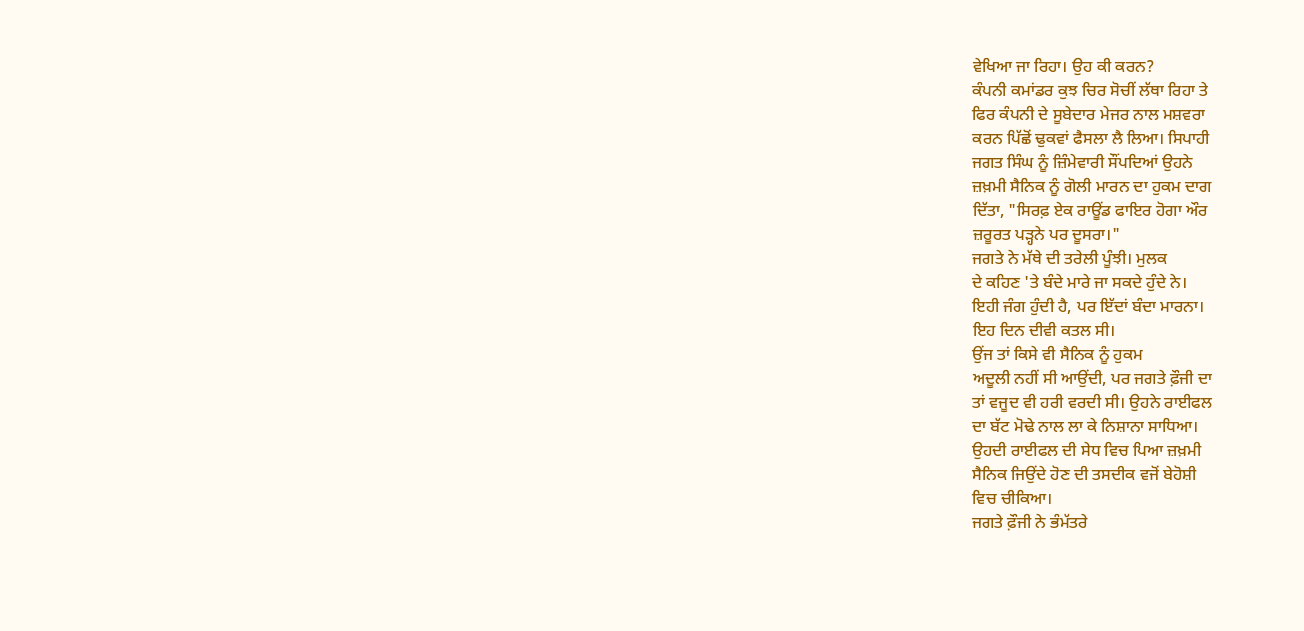ਵੇਖਿਆ ਜਾ ਰਿਹਾ। ਉਹ ਕੀ ਕਰਨ?
ਕੰਪਨੀ ਕਮਾਂਡਰ ਕੁਝ ਚਿਰ ਸੋਚੀਂ ਲੱਥਾ ਰਿਹਾ ਤੇ
ਫਿਰ ਕੰਪਨੀ ਦੇ ਸੂਬੇਦਾਰ ਮੇਜਰ ਨਾਲ ਮਸ਼ਵਰਾ
ਕਰਨ ਪਿੱਛੋਂ ਢੁਕਵਾਂ ਫੈਸਲਾ ਲੈ ਲਿਆ। ਸਿਪਾਹੀ
ਜਗਤ ਸਿੰਘ ਨੂੰ ਜ਼ਿੰਮੇਵਾਰੀ ਸੌਂਪਦਿਆਂ ਉਹਨੇ
ਜ਼ਖ਼ਮੀ ਸੈਨਿਕ ਨੂੰ ਗੋਲੀ ਮਾਰਨ ਦਾ ਹੁਕਮ ਦਾਗ
ਦਿੱਤਾ, "ਸਿਰਫ਼ ਏਕ ਰਾਊਂਡ ਫਾਇਰ ਹੋਗਾ ਔਰ
ਜ਼ਰੂਰਤ ਪੜ੍ਹਨੇ ਪਰ ਦੂਸਰਾ।"
ਜਗਤੇ ਨੇ ਮੱਥੇ ਦੀ ਤਰੇਲੀ ਪੂੰਝੀ। ਮੁਲਕ
ਦੇ ਕਹਿਣ 'ਤੇ ਬੰਦੇ ਮਾਰੇ ਜਾ ਸਕਦੇ ਹੁੰਦੇ ਨੇ।
ਇਹੀ ਜੰਗ ਹੁੰਦੀ ਹੈ, ਪਰ ਇੱਦਾਂ ਬੰਦਾ ਮਾਰਨਾ।
ਇਹ ਦਿਨ ਦੀਵੀ ਕਤਲ ਸੀ।
ਉਂਜ ਤਾਂ ਕਿਸੇ ਵੀ ਸੈਨਿਕ ਨੂੰ ਹੁਕਮ
ਅਦੂਲੀ ਨਹੀਂ ਸੀ ਆਉਂਦੀ, ਪਰ ਜਗਤੇ ਫ਼ੌਜੀ ਦਾ
ਤਾਂ ਵਜੂਦ ਵੀ ਹਰੀ ਵਰਦੀ ਸੀ। ਉਹਨੇ ਰਾਈਫਲ
ਦਾ ਬੱਟ ਮੋਢੇ ਨਾਲ ਲਾ ਕੇ ਨਿਸ਼ਾਨਾ ਸਾਧਿਆ।
ਉਹਦੀ ਰਾਈਫਲ ਦੀ ਸੇਧ ਵਿਚ ਪਿਆ ਜ਼ਖ਼ਮੀ
ਸੈਨਿਕ ਜਿਉਂਦੇ ਹੋਣ ਦੀ ਤਸਦੀਕ ਵਜੋਂ ਬੇਹੋਸ਼ੀ
ਵਿਚ ਚੀਕਿਆ।
ਜਗਤੇ ਫ਼ੌਜੀ ਨੇ ਭੰਮੱਤਰੇ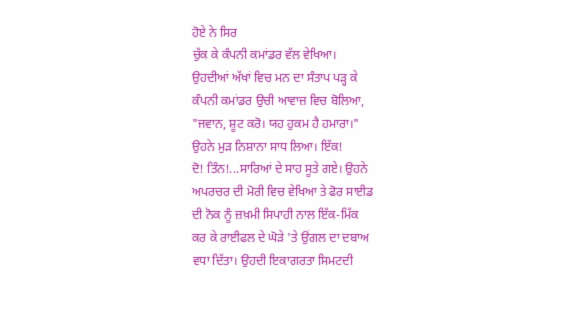ਹੋਏ ਨੇ ਸਿਰ
ਚੁੱਕ ਕੇ ਕੰਪਨੀ ਕਮਾਂਡਰ ਵੱਲ ਵੇਖਿਆ।
ਉਹਦੀਆਂ ਅੱਖਾਂ ਵਿਚ ਮਨ ਦਾ ਸੰਤਾਪ ਪੜ੍ਹ ਕੇ
ਕੰਪਨੀ ਕਮਾਂਡਰ ਉਚੀ ਆਵਾਜ਼ ਵਿਚ ਬੋਲਿਆ,
"ਜਵਾਨ, ਸ਼ੂਟ ਕਰੋ। ਯਹ ਹੁਕਮ ਹੈ ਹਮਾਰਾ।"
ਉਹਨੇ ਮੁੜ ਨਿਸ਼ਾਨਾ ਸਾਧ ਲਿਆ। ਇੱਕ!
ਦੋ! ਤਿੰਨ!...ਸਾਰਿਆਂ ਦੇ ਸਾਹ ਸੂਤੇ ਗਏ। ਉਹਨੇ
ਅਪਰਚਰ ਦੀ ਮੋਰੀ ਵਿਚ ਵੇਖਿਆ ਤੇ ਫੋਰ ਸਾਈਡ
ਦੀ ਨੋਕ ਨੂੰ ਜ਼ਖ਼ਮੀ ਸਿਪਾਹੀ ਨਾਲ ਇੱਕ-ਮਿੱਕ
ਕਰ ਕੇ ਰਾਈਫਲ ਦੇ ਘੋੜੇ 'ਤੇ ਉਂਗਲ ਦਾ ਦਬਾਅ
ਵਧਾ ਦਿੱਤਾ। ਉਹਦੀ ਇਕਾਗਰਤਾ ਸਿਮਟਦੀ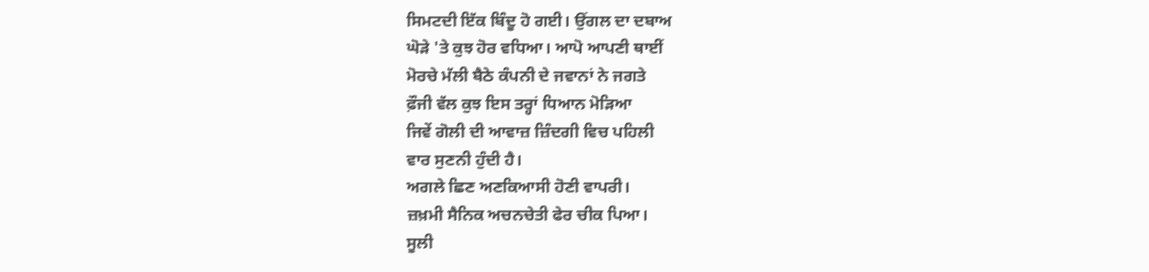ਸਿਮਟਦੀ ਇੱਕ ਬਿੰਦੂ ਹੋ ਗਈ। ਉਂਗਲ ਦਾ ਦਬਾਅ
ਘੋੜੇ 'ਤੇ ਕੁਝ ਹੋਰ ਵਧਿਆ। ਆਪੋ ਆਪਣੀ ਥਾਈਂ
ਮੋਰਚੇ ਮੱਲੀ ਬੈਠੇ ਕੰਪਨੀ ਦੇ ਜਵਾਨਾਂ ਨੇ ਜਗਤੇ
ਫ਼ੌਜੀ ਵੱਲ ਕੁਝ ਇਸ ਤਰ੍ਹਾਂ ਧਿਆਨ ਮੋੜਿਆ
ਜਿਵੇਂ ਗੋਲੀ ਦੀ ਆਵਾਜ਼ ਜ਼ਿੰਦਗੀ ਵਿਚ ਪਹਿਲੀ
ਵਾਰ ਸੁਣਨੀ ਹੁੰਦੀ ਹੈ।
ਅਗਲੇ ਛਿਣ ਅਣਕਿਆਸੀ ਹੋਣੀ ਵਾਪਰੀ।
ਜ਼ਖ਼ਮੀ ਸੈਨਿਕ ਅਚਨਚੇਤੀ ਫੇਰ ਚੀਕ ਪਿਆ।
ਸੂਲੀ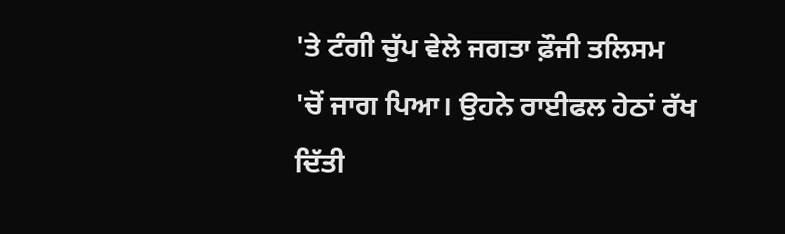'ਤੇ ਟੰਗੀ ਚੁੱਪ ਵੇਲੇ ਜਗਤਾ ਫ਼ੌਜੀ ਤਲਿਸਮ
'ਚੋਂ ਜਾਗ ਪਿਆ। ਉਹਨੇ ਰਾਈਫਲ ਹੇਠਾਂ ਰੱਖ
ਦਿੱਤੀ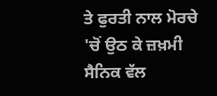ਤੇ ਫੁਰਤੀ ਨਾਲ ਮੋਰਚੇ 'ਚੋਂ ਉਠ ਕੇ ਜ਼ਖ਼ਮੀ
ਸੈਨਿਕ ਵੱਲ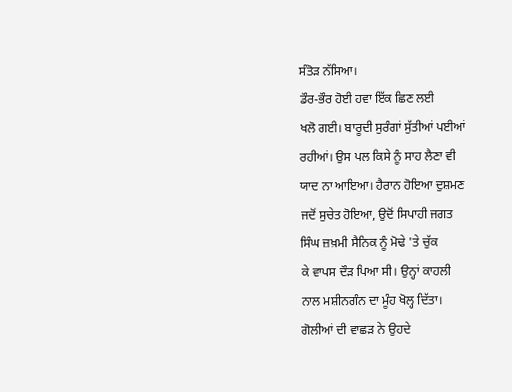ਸੰਤੋੜ ਨੱਸਿਆ।
ਡੌਰ-ਭੌਰ ਹੋਈ ਹਵਾ ਇੱਕ ਛਿਣ ਲਈ
ਖਲੋ ਗਈ। ਬਾਰੂਦੀ ਸੁਰੰਗਾਂ ਸੁੱਤੀਆਂ ਪਈਆਂ
ਰਹੀਆਂ। ਉਸ ਪਲ ਕਿਸੇ ਨੂੰ ਸਾਹ ਲੈਣਾ ਵੀ
ਯਾਦ ਨਾ ਆਇਆ। ਹੈਰਾਨ ਹੋਇਆ ਦੁਸ਼ਮਣ
ਜਦੋਂ ਸੁਚੇਤ ਹੋਇਆ, ਉਦੋਂ ਸਿਪਾਹੀ ਜਗਤ
ਸਿੰਘ ਜ਼ਖ਼ਮੀ ਸੈਨਿਕ ਨੂੰ ਮੋਢੇ 'ਤੇ ਚੁੱਕ
ਕੇ ਵਾਪਸ ਦੌੜ ਪਿਆ ਸੀ। ਉਨ੍ਹਾਂ ਕਾਹਲੀ
ਨਾਲ ਮਸ਼ੀਨਗੰਨ ਦਾ ਮੂੰਹ ਖੋਲ੍ਹ ਦਿੱਤਾ।
ਗੋਲੀਆਂ ਦੀ ਵਾਛੜ ਨੇ ਉਹਦੇ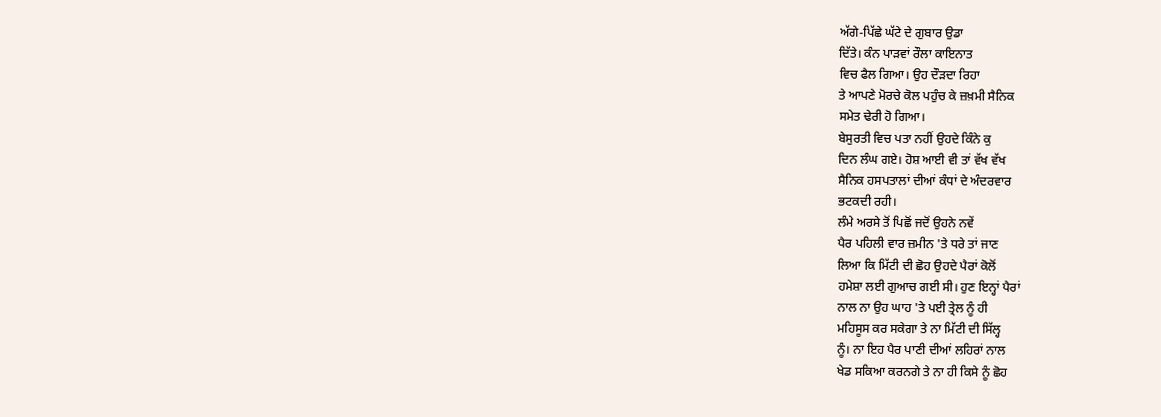ਅੱਗੇ-ਪਿੱਛੇ ਘੱਟੇ ਦੇ ਗੁਬਾਰ ਉਡਾ
ਦਿੱਤੇ। ਕੰਨ ਪਾੜਵਾਂ ਰੌਲਾ ਕਾਇਨਾਤ
ਵਿਚ ਫੈਲ ਗਿਆ। ਉਹ ਦੌੜਦਾ ਰਿਹਾ
ਤੇ ਆਪਣੇ ਮੋਰਚੇ ਕੋਲ ਪਹੁੰਚ ਕੇ ਜ਼ਖ਼ਮੀ ਸੈਨਿਕ
ਸਮੇਤ ਢੇਰੀ ਹੋ ਗਿਆ।
ਬੇਸੁਰਤੀ ਵਿਚ ਪਤਾ ਨਹੀਂ ਉਹਦੇ ਕਿੰਨੇ ਕੁ
ਦਿਨ ਲੰਘ ਗਏ। ਹੋਸ਼ ਆਈ ਵੀ ਤਾਂ ਵੱਖ ਵੱਖ
ਸੈਨਿਕ ਹਸਪਤਾਲਾਂ ਦੀਆਂ ਕੰਧਾਂ ਦੇ ਅੰਦਰਵਾਰ
ਭਟਕਦੀ ਰਹੀ।
ਲੰਮੇ ਅਰਸੇ ਤੋਂ ਪਿਛੋਂ ਜਦੋਂ ਉਹਨੇ ਨਵੇਂ
ਪੈਰ ਪਹਿਲੀ ਵਾਰ ਜ਼ਮੀਨ 'ਤੇ ਧਰੇ ਤਾਂ ਜਾਣ
ਲਿਆ ਕਿ ਮਿੱਟੀ ਦੀ ਛੋਹ ਉਹਦੇ ਪੈਰਾਂ ਕੋਲੋਂ
ਹਮੇਸ਼ਾ ਲਈ ਗੁਆਚ ਗਈ ਸੀ। ਹੁਣ ਇਨ੍ਹਾਂ ਪੈਰਾਂ
ਨਾਲ ਨਾ ਉਹ ਘਾਹ 'ਤੇ ਪਈ ਤ੍ਰੇਲ ਨੂੰ ਹੀ
ਮਹਿਸੂਸ ਕਰ ਸਕੇਗਾ ਤੇ ਨਾ ਮਿੱਟੀ ਦੀ ਸਿੱਲ੍ਹ
ਨੂੰ। ਨਾ ਇਹ ਪੈਰ ਪਾਣੀ ਦੀਆਂ ਲਹਿਰਾਂ ਨਾਲ
ਖੇਡ ਸਕਿਆ ਕਰਨਗੇ ਤੇ ਨਾ ਹੀ ਕਿਸੇ ਨੂੰ ਛੋਹ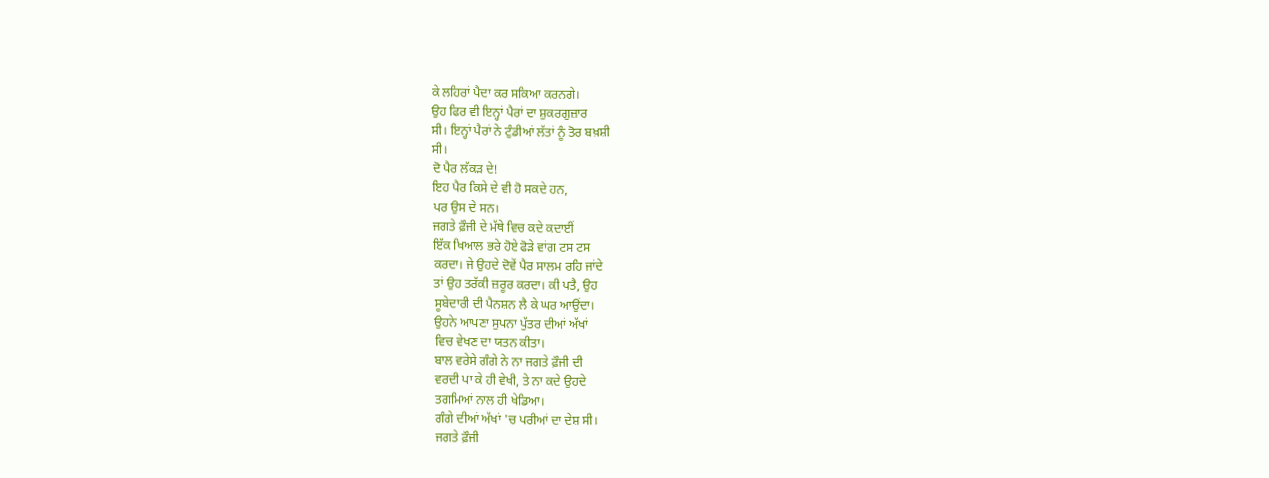ਕੇ ਲਹਿਰਾਂ ਪੈਦਾ ਕਰ ਸਕਿਆ ਕਰਨਗੇ।
ਉਹ ਫਿਰ ਵੀ ਇਨ੍ਹਾਂ ਪੈਰਾਂ ਦਾ ਸ਼ੁਕਰਗੁਜ਼ਾਰ
ਸੀ। ਇਨ੍ਹਾਂ ਪੈਰਾਂ ਨੇ ਟੁੰਡੀਆਂ ਲੱਤਾਂ ਨੂੰ ਤੋਰ ਬਖ਼ਸ਼ੀ
ਸੀ।
ਦੋ ਪੈਰ ਲੱਕੜ ਦੇ!
ਇਹ ਪੈਰ ਕਿਸੇ ਦੇ ਵੀ ਹੋ ਸਕਦੇ ਹਨ,
ਪਰ ਉਸ ਦੇ ਸਨ।
ਜਗਤੇ ਫ਼ੌਜੀ ਦੇ ਮੱਥੇ ਵਿਚ ਕਦੇ ਕਦਾਈਂ
ਇੱਕ ਖਿਆਲ ਭਰੇ ਹੋਏ ਫੋੜੇ ਵਾਂਗ ਟਸ ਟਸ
ਕਰਦਾ। ਜੇ ਉਹਦੇ ਦੋਵੇਂ ਪੈਰ ਸਾਲਮ ਰਹਿ ਜਾਂਦੇ
ਤਾਂ ਉਹ ਤਰੱਕੀ ਜ਼ਰੂਰ ਕਰਦਾ। ਕੀ ਪਤੈ, ਉਹ
ਸੂਬੇਦਾਰੀ ਦੀ ਪੈਨਸ਼ਨ ਲੈ ਕੇ ਘਰ ਆਉਂਦਾ।
ਉਹਨੇ ਆਪਣਾ ਸੁਪਨਾ ਪੁੱਤਰ ਦੀਆਂ ਅੱਖਾਂ
ਵਿਚ ਵੇਖਣ ਦਾ ਯਤਨ ਕੀਤਾ।
ਬਾਲ ਵਰੇਸੇ ਗੰਗੇ ਨੇ ਨਾ ਜਗਤੇ ਫ਼ੌਜੀ ਦੀ
ਵਰਦੀ ਪਾ ਕੇ ਹੀ ਵੇਖੀ, ਤੇ ਨਾ ਕਦੇ ਉਹਦੇ
ਤਗਮਿਆਂ ਨਾਲ ਹੀ ਖੇਡਿਆ।
ਗੰਗੇ ਦੀਆਂ ਅੱਖਾਂ 'ਚ ਪਰੀਆਂ ਦਾ ਦੇਸ਼ ਸੀ।
ਜਗਤੇ ਫ਼ੌਜੀ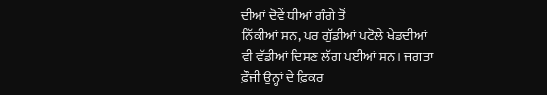ਦੀਆਂ ਦੋਵੇਂ ਧੀਆਂ ਗੰਗੇ ਤੋਂ
ਨਿੱਕੀਆਂ ਸਨ, ਪਰ ਗੁੱਡੀਆਂ ਪਟੋਲੇ ਖੇਡਦੀਆਂ
ਵੀ ਵੱਡੀਆਂ ਦਿਸਣ ਲੱਗ ਪਈਆਂ ਸਨ। ਜਗਤਾ
ਫ਼ੌਜੀ ਉਨ੍ਹਾਂ ਦੇ ਫ਼ਿਕਰ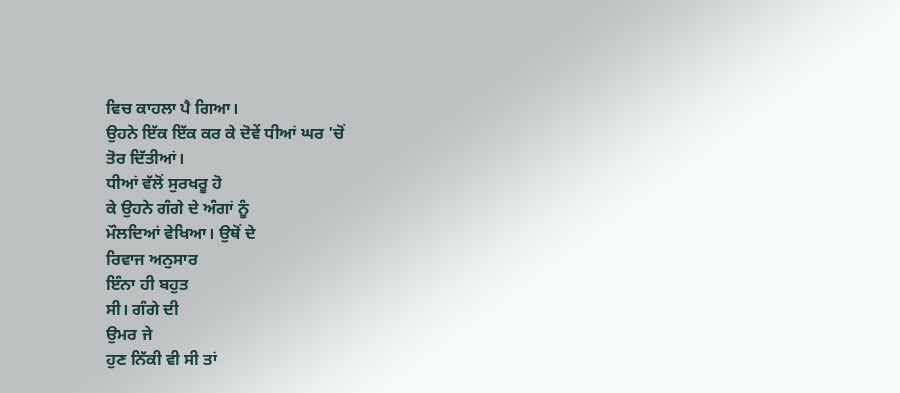ਵਿਚ ਕਾਹਲਾ ਪੈ ਗਿਆ।
ਉਹਨੇ ਇੱਕ ਇੱਕ ਕਰ ਕੇ ਦੋਵੇਂ ਧੀਆਂ ਘਰ 'ਚੋਂ
ਤੋਰ ਦਿੱਤੀਆਂ।
ਧੀਆਂ ਵੱਲੋਂ ਸੁਰਖਰੂ ਹੋ
ਕੇ ਉਹਨੇ ਗੰਗੇ ਦੇ ਅੰਗਾਂ ਨੂੰ
ਮੌਲਦਿਆਂ ਵੇਖਿਆ। ਉਥੋਂ ਦੇ
ਰਿਵਾਜ ਅਨੁਸਾਰ
ਇੰਨਾ ਹੀ ਬਹੁਤ
ਸੀ। ਗੰਗੇ ਦੀ
ਉਮਰ ਜੇ
ਹੁਣ ਨਿੱਕੀ ਵੀ ਸੀ ਤਾਂ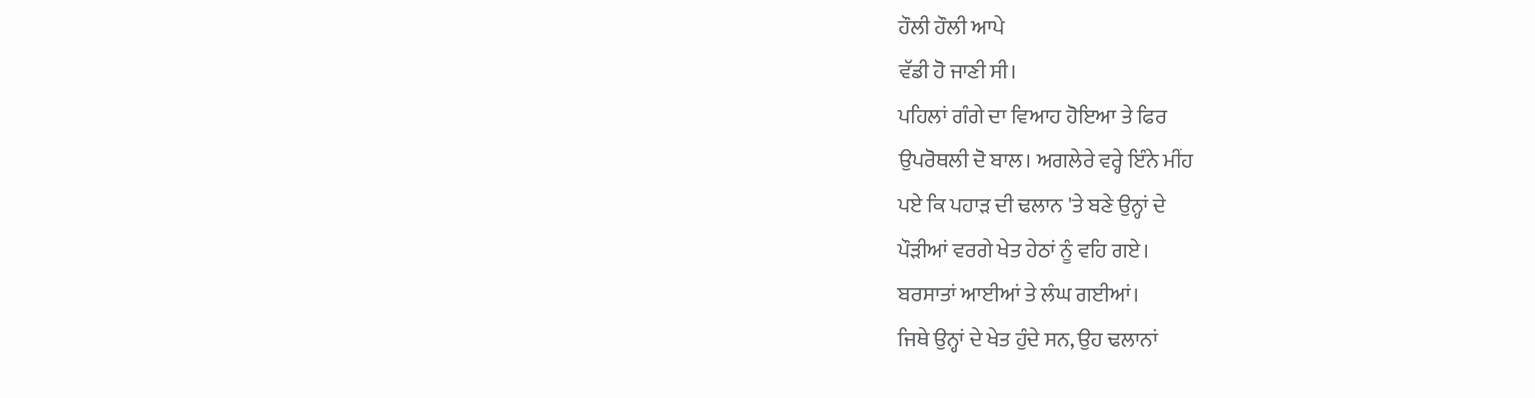ਹੌਲੀ ਹੌਲੀ ਆਪੇ
ਵੱਡੀ ਹੋ ਜਾਣੀ ਸੀ।
ਪਹਿਲਾਂ ਗੰਗੇ ਦਾ ਵਿਆਹ ਹੋਇਆ ਤੇ ਫਿਰ
ਉਪਰੋਥਲੀ ਦੋ ਬਾਲ। ਅਗਲੇਰੇ ਵਰ੍ਹੇ ਇੰਨੇ ਮੀਂਹ
ਪਏ ਕਿ ਪਹਾੜ ਦੀ ਢਲਾਨ 'ਤੇ ਬਣੇ ਉਨ੍ਹਾਂ ਦੇ
ਪੌੜੀਆਂ ਵਰਗੇ ਖੇਤ ਹੇਠਾਂ ਨੂੰ ਵਹਿ ਗਏ।
ਬਰਸਾਤਾਂ ਆਈਆਂ ਤੇ ਲੰਘ ਗਈਆਂ।
ਜਿਥੇ ਉਨ੍ਹਾਂ ਦੇ ਖੇਤ ਹੁੰਦੇ ਸਨ, ਉਹ ਢਲਾਨਾਂ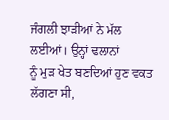ਜੰਗਲੀ ਝਾੜੀਆਂ ਨੇ ਮੱਲ ਲਈਆਂ। ਉਨ੍ਹਾਂ ਢਲਾਨਾਂ
ਨੂੰ ਮੁੜ ਖੇਤ ਬਣਦਿਆਂ ਹੁਣ ਵਕਤ ਲੱਗਣਾ ਸੀ,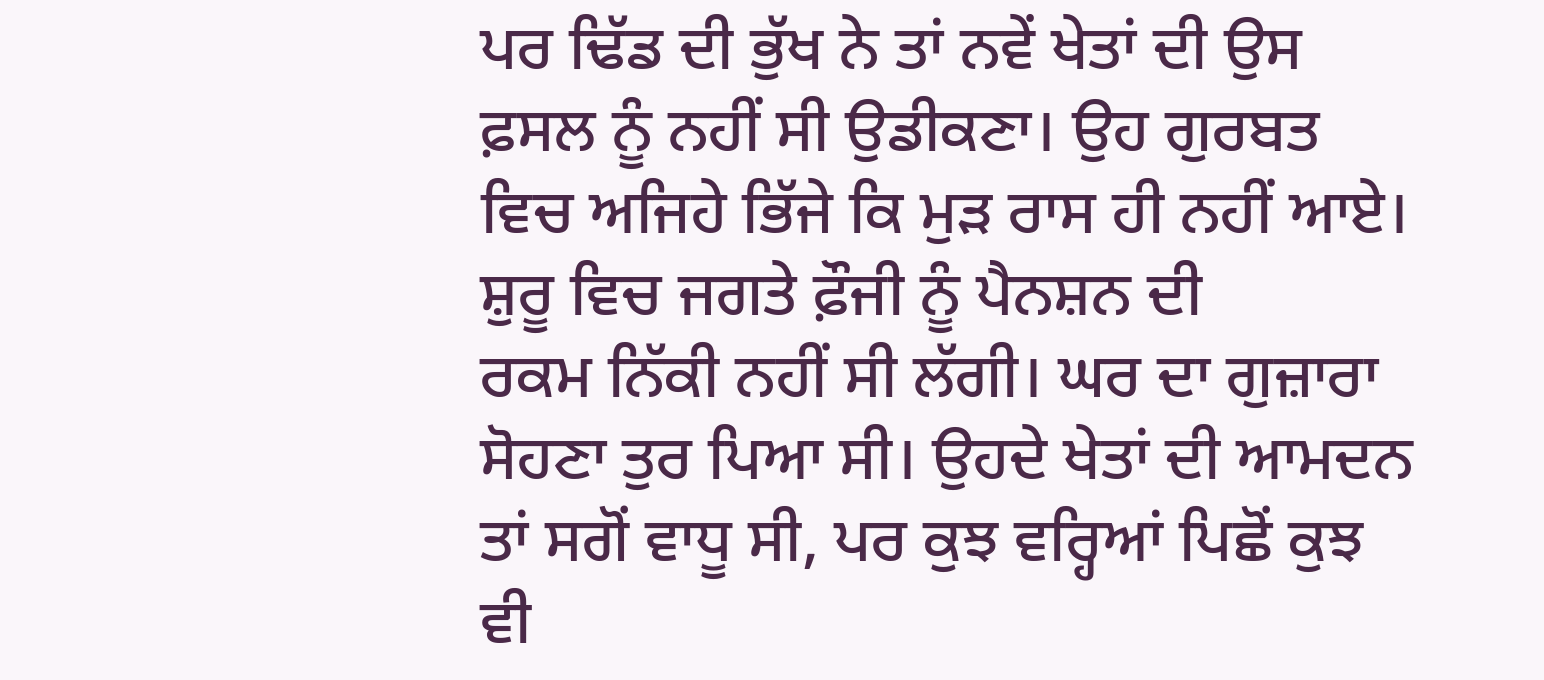ਪਰ ਢਿੱਡ ਦੀ ਭੁੱਖ ਨੇ ਤਾਂ ਨਵੇਂ ਖੇਤਾਂ ਦੀ ਉਸ
ਫ਼ਸਲ ਨੂੰ ਨਹੀਂ ਸੀ ਉਡੀਕਣਾ। ਉਹ ਗੁਰਬਤ
ਵਿਚ ਅਜਿਹੇ ਭਿੱਜੇ ਕਿ ਮੁੜ ਰਾਸ ਹੀ ਨਹੀਂ ਆਏ।
ਸ਼ੁਰੂ ਵਿਚ ਜਗਤੇ ਫ਼ੌਜੀ ਨੂੰ ਪੈਨਸ਼ਨ ਦੀ
ਰਕਮ ਨਿੱਕੀ ਨਹੀਂ ਸੀ ਲੱਗੀ। ਘਰ ਦਾ ਗੁਜ਼ਾਰਾ
ਸੋਹਣਾ ਤੁਰ ਪਿਆ ਸੀ। ਉਹਦੇ ਖੇਤਾਂ ਦੀ ਆਮਦਨ
ਤਾਂ ਸਗੋਂ ਵਾਧੂ ਸੀ, ਪਰ ਕੁਝ ਵਰ੍ਹਿਆਂ ਪਿਛੋਂ ਕੁਝ
ਵੀ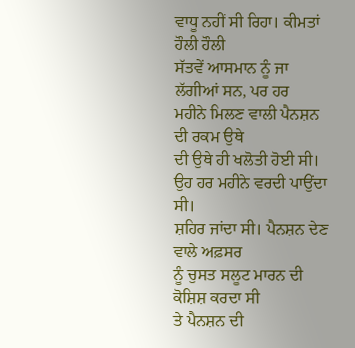ਵਾਧੂ ਨਹੀਂ ਸੀ ਰਿਹਾ। ਕੀਮਤਾਂ ਹੌਲੀ ਹੌਲੀ
ਸੱਤਵੇਂ ਆਸਮਾਨ ਨੂੰ ਜਾ ਲੱਗੀਆਂ ਸਨ, ਪਰ ਹਰ
ਮਹੀਨੇ ਮਿਲਣ ਵਾਲੀ ਪੈਨਸ਼ਨ ਦੀ ਰਕਮ ਉਥੇ
ਦੀ ਉਥੇ ਹੀ ਖਲੋਤੀ ਹੋਈ ਸੀ।
ਉਹ ਹਰ ਮਹੀਨੇ ਵਰਦੀ ਪਾਉਂਦਾ ਸੀ।
ਸ਼ਹਿਰ ਜਾਂਦਾ ਸੀ। ਪੈਨਸ਼ਨ ਦੇਣ ਵਾਲੇ ਅਫ਼ਸਰ
ਨੂੰ ਚੁਸਤ ਸਲੂਟ ਮਾਰਨ ਦੀ ਕੋਸ਼ਿਸ਼ ਕਰਦਾ ਸੀ
ਤੇ ਪੈਨਸ਼ਨ ਦੀ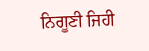ਨਿਗੂਣੀ ਜਿਹੀ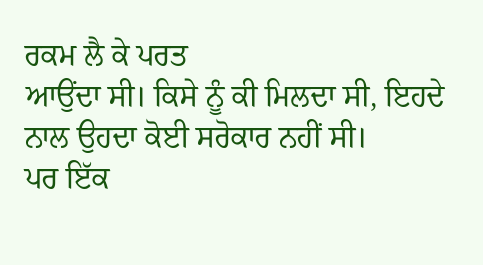ਰਕਮ ਲੈ ਕੇ ਪਰਤ
ਆਉਂਦਾ ਸੀ। ਕਿਸੇ ਨੂੰ ਕੀ ਮਿਲਦਾ ਸੀ, ਇਹਦੇ
ਨਾਲ ਉਹਦਾ ਕੋਈ ਸਰੋਕਾਰ ਨਹੀਂ ਸੀ।
ਪਰ ਇੱਕ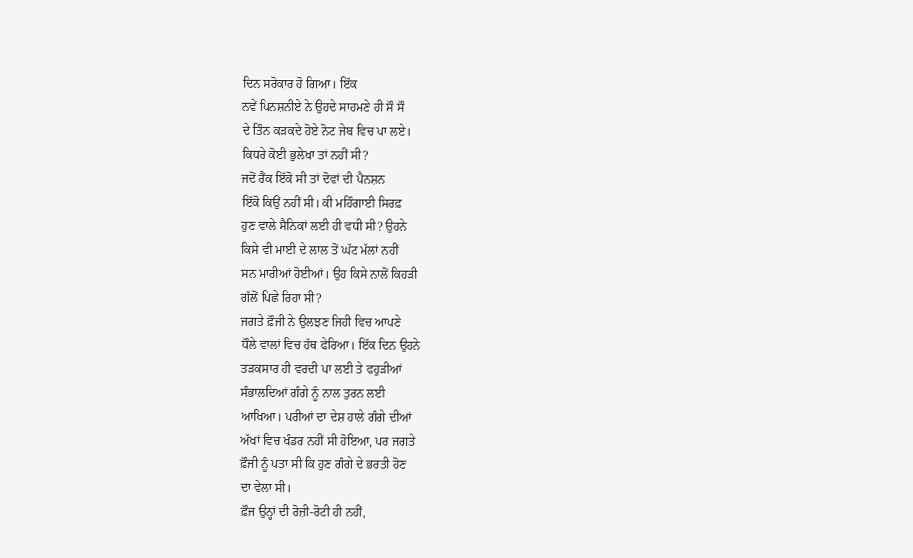ਦਿਨ ਸਰੋਕਾਰ ਹੋ ਗਿਆ। ਇੱਕ
ਨਵੇਂ ਪਿਨਸ਼ਨੀਏ ਨੇ ਉਹਦੇ ਸਾਹਮਣੇ ਹੀ ਸੌ ਸੌ
ਦੇ ਤਿੰਨ ਕੜਕਦੇ ਹੋਏ ਨੋਟ ਜੇਬ ਵਿਚ ਪਾ ਲਏ।
ਕਿਧਰੇ ਕੋਈ ਭੁਲੇਖਾ ਤਾਂ ਨਹੀਂ ਸੀ?
ਜਦੋਂ ਰੈਂਕ ਇੱਕੋ ਸੀ ਤਾਂ ਦੋਵਾਂ ਦੀ ਪੈਨਸ਼ਨ
ਇੱਕੋ ਕਿਉਂ ਨਹੀਂ ਸੀ। ਕੀ ਮਹਿੰਗਾਈ ਸਿਰਫ਼
ਹੁਣ ਵਾਲੇ ਸੈਨਿਕਾਂ ਲਈ ਹੀ ਵਧੀ ਸੀ? ਉਹਨੇ
ਕਿਸੇ ਵੀ ਮਾਈ ਦੇ ਲਾਲ ਤੋਂ ਘੱਟ ਮੱਲਾਂ ਨਹੀਂ
ਸਨ ਮਾਰੀਆਂ ਹੋਈਆਂ। ਉਹ ਕਿਸੇ ਨਾਲੋਂ ਕਿਹੜੀ
ਗੱਲੋਂ ਪਿਛੇ ਰਿਹਾ ਸੀ?
ਜਗਤੇ ਫ਼ੌਜੀ ਨੇ ਉਲਝਣ ਜਿਹੀ ਵਿਚ ਆਪਣੇ
ਧੌਲੇ ਵਾਲਾਂ ਵਿਚ ਹੱਥ ਫੇਰਿਆ। ਇੱਕ ਦਿਨ ਉਹਨੇ
ਤੜਕਸਾਰ ਹੀ ਵਰਦੀ ਪਾ ਲਈ ਤੇ ਫਹੁੜੀਆਂ
ਸੰਭਾਲਦਿਆਂ ਗੰਗੇ ਨੂੰ ਨਾਲ ਤੁਰਨ ਲਈ
ਆਖਿਆ। ਪਰੀਆਂ ਦਾ ਦੇਸ਼ ਹਾਲੇ ਗੰਗੇ ਦੀਆਂ
ਅੱਖਾਂ ਵਿਚ ਖੰਡਰ ਨਹੀਂ ਸੀ ਹੋਇਆ, ਪਰ ਜਗਤੇ
ਫ਼ੌਜੀ ਨੂੰ ਪਤਾ ਸੀ ਕਿ ਹੁਣ ਗੰਗੇ ਦੇ ਭਰਤੀ ਹੋਣ
ਦਾ ਵੇਲਾ ਸੀ।
ਫ਼ੌਜ ਉਨ੍ਹਾਂ ਦੀ ਰੋਜ਼ੀ-ਰੋਟੀ ਹੀ ਨਹੀਂ,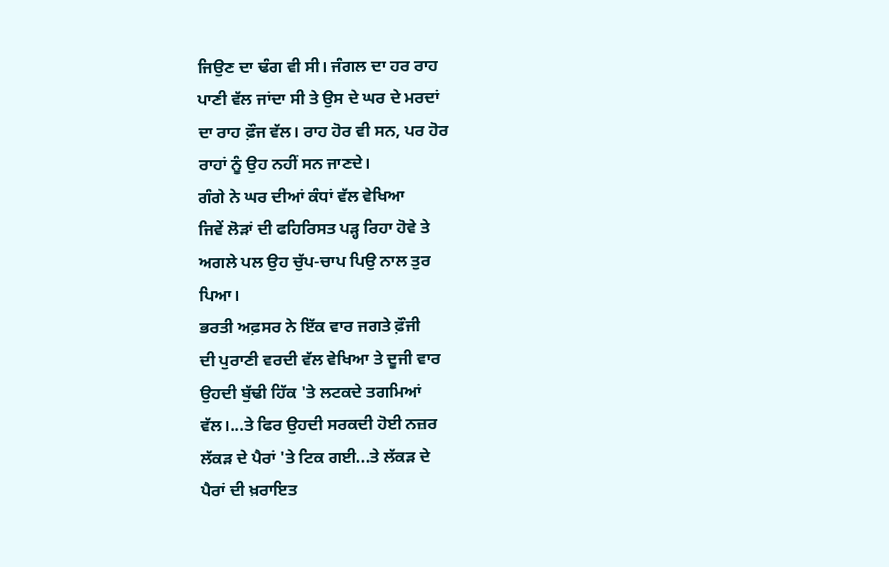ਜਿਉਣ ਦਾ ਢੰਗ ਵੀ ਸੀ। ਜੰਗਲ ਦਾ ਹਰ ਰਾਹ
ਪਾਣੀ ਵੱਲ ਜਾਂਦਾ ਸੀ ਤੇ ਉਸ ਦੇ ਘਰ ਦੇ ਮਰਦਾਂ
ਦਾ ਰਾਹ ਫ਼ੌਜ ਵੱਲ। ਰਾਹ ਹੋਰ ਵੀ ਸਨ, ਪਰ ਹੋਰ
ਰਾਹਾਂ ਨੂੰ ਉਹ ਨਹੀਂ ਸਨ ਜਾਣਦੇ।
ਗੰਗੇ ਨੇ ਘਰ ਦੀਆਂ ਕੰਧਾਂ ਵੱਲ ਵੇਖਿਆ
ਜਿਵੇਂ ਲੋੜਾਂ ਦੀ ਫਹਿਰਿਸਤ ਪੜ੍ਹ ਰਿਹਾ ਹੋਵੇ ਤੇ
ਅਗਲੇ ਪਲ ਉਹ ਚੁੱਪ-ਚਾਪ ਪਿਉ ਨਾਲ ਤੁਰ
ਪਿਆ।
ਭਰਤੀ ਅਫ਼ਸਰ ਨੇ ਇੱਕ ਵਾਰ ਜਗਤੇ ਫ਼ੌਜੀ
ਦੀ ਪੁਰਾਣੀ ਵਰਦੀ ਵੱਲ ਵੇਖਿਆ ਤੇ ਦੂਜੀ ਵਾਰ
ਉਹਦੀ ਬੁੱਢੀ ਹਿੱਕ 'ਤੇ ਲਟਕਦੇ ਤਗਮਿਆਂ
ਵੱਲ।...ਤੇ ਫਿਰ ਉਹਦੀ ਸਰਕਦੀ ਹੋਈ ਨਜ਼ਰ
ਲੱਕੜ ਦੇ ਪੈਰਾਂ 'ਤੇ ਟਿਕ ਗਈ...ਤੇ ਲੱਕੜ ਦੇ
ਪੈਰਾਂ ਦੀ ਖ਼ਰਾਇਤ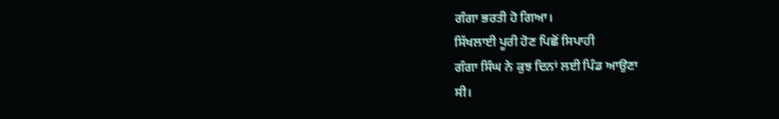ਗੰਗਾ ਭਰਤੀ ਹੋ ਗਿਆ।
ਸਿੱਖਲਾਈ ਪੂਰੀ ਹੋਣ ਪਿਛੋਂ ਸਿਪਾਹੀ
ਗੰਗਾ ਸਿੰਘ ਨੇ ਕੁਝ ਦਿਨਾਂ ਲਈ ਪਿੰਡ ਆਉਣਾ
ਸੀ।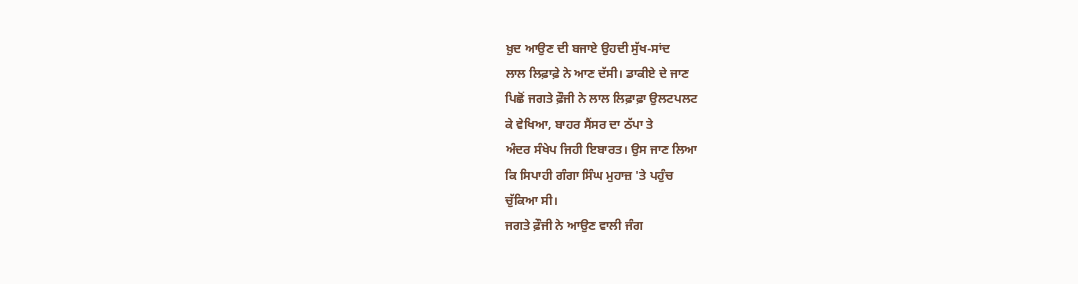ਖ਼ੁਦ ਆਉਣ ਦੀ ਬਜਾਏ ਉਹਦੀ ਸੁੱਖ-ਸਾਂਦ
ਲਾਲ ਲਿਫ਼ਾਫ਼ੇ ਨੇ ਆਣ ਦੱਸੀ। ਡਾਕੀਏ ਦੇ ਜਾਣ
ਪਿਛੋਂ ਜਗਤੇ ਫ਼ੌਜੀ ਨੇ ਲਾਲ ਲਿਫ਼ਾਫ਼ਾ ਉਲਟਪਲਟ
ਕੇ ਵੇਖਿਆ, ਬਾਹਰ ਸੈਂਸਰ ਦਾ ਠੱਪਾ ਤੇ
ਅੰਦਰ ਸੰਖੇਪ ਜਿਹੀ ਇਬਾਰਤ। ਉਸ ਜਾਣ ਲਿਆ
ਕਿ ਸਿਪਾਹੀ ਗੰਗਾ ਸਿੰਘ ਮੁਹਾਜ਼ 'ਤੇ ਪਹੁੰਚ
ਚੁੱਕਿਆ ਸੀ।
ਜਗਤੇ ਫ਼ੌਜੀ ਨੇ ਆਉਣ ਵਾਲੀ ਜੰਗ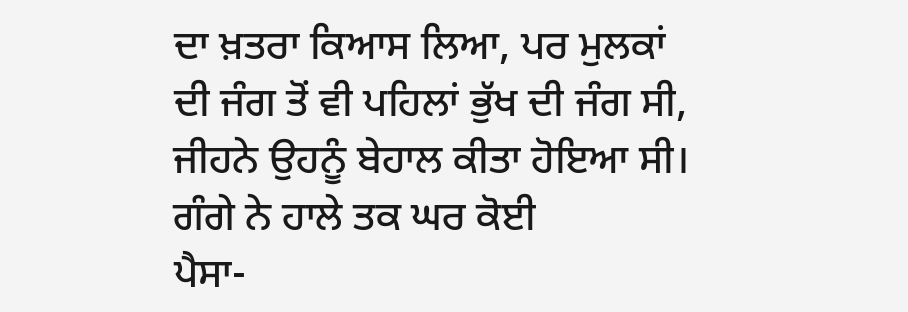ਦਾ ਖ਼ਤਰਾ ਕਿਆਸ ਲਿਆ, ਪਰ ਮੁਲਕਾਂ
ਦੀ ਜੰਗ ਤੋਂ ਵੀ ਪਹਿਲਾਂ ਭੁੱਖ ਦੀ ਜੰਗ ਸੀ,
ਜੀਹਨੇ ਉਹਨੂੰ ਬੇਹਾਲ ਕੀਤਾ ਹੋਇਆ ਸੀ।
ਗੰਗੇ ਨੇ ਹਾਲੇ ਤਕ ਘਰ ਕੋਈ
ਪੈਸਾ-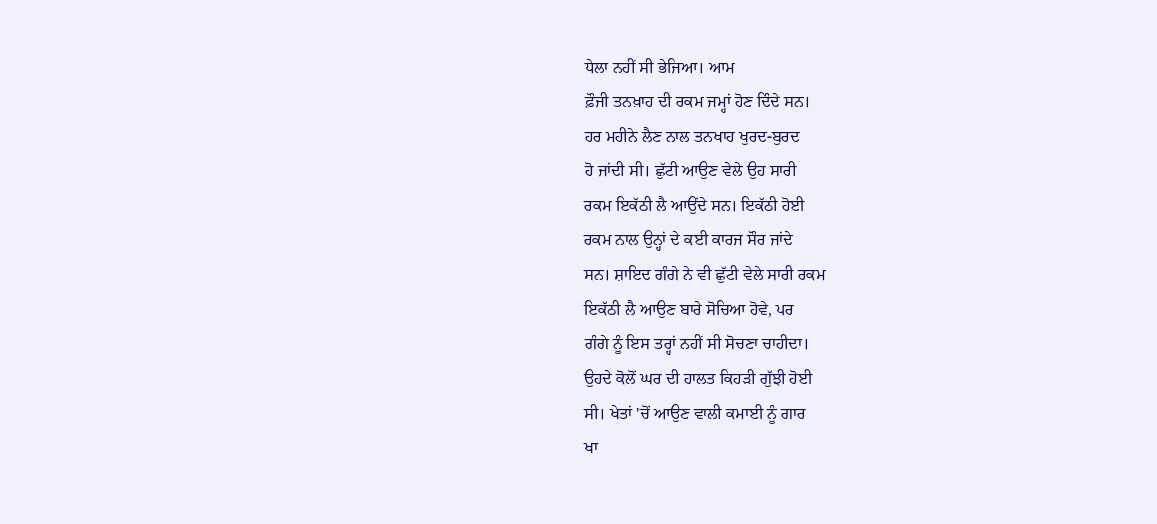ਧੇਲਾ ਨਹੀਂ ਸੀ ਭੇਜਿਆ। ਆਮ
ਫ਼ੌਜੀ ਤਨਖ਼ਾਹ ਦੀ ਰਕਮ ਜਮ੍ਹਾਂ ਹੋਣ ਦਿੰਦੇ ਸਨ।
ਹਰ ਮਹੀਨੇ ਲੈਣ ਨਾਲ ਤਨਖਾਹ ਖੁਰਦ-ਬੁਰਦ
ਹੋ ਜਾਂਦੀ ਸੀ। ਛੁੱਟੀ ਆਉਣ ਵੇਲੇ ਉਹ ਸਾਰੀ
ਰਕਮ ਇਕੱਠੀ ਲੈ ਆਉਂਦੇ ਸਨ। ਇਕੱਠੀ ਹੋਈ
ਰਕਮ ਨਾਲ ਉਨ੍ਹਾਂ ਦੇ ਕਈ ਕਾਰਜ ਸੌਰ ਜਾਂਦੇ
ਸਨ। ਸ਼ਾਇਦ ਗੰਗੇ ਨੇ ਵੀ ਛੁੱਟੀ ਵੇਲੇ ਸਾਰੀ ਰਕਮ
ਇਕੱਠੀ ਲੈ ਆਉਣ ਬਾਰੇ ਸੋਚਿਆ ਹੋਵੇ, ਪਰ
ਗੰਗੇ ਨੂੰ ਇਸ ਤਰ੍ਹਾਂ ਨਹੀਂ ਸੀ ਸੋਚਣਾ ਚਾਹੀਦਾ।
ਉਹਦੇ ਕੋਲੋਂ ਘਰ ਦੀ ਹਾਲਤ ਕਿਹੜੀ ਗੁੱਝੀ ਹੋਈ
ਸੀ। ਖੇਤਾਂ 'ਚੋਂ ਆਉਣ ਵਾਲੀ ਕਮਾਈ ਨੂੰ ਗਾਰ
ਖਾ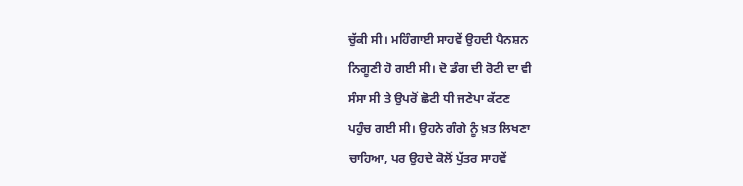ਚੁੱਕੀ ਸੀ। ਮਹਿੰਗਾਈ ਸਾਹਵੇਂ ਉਹਦੀ ਪੈਨਸ਼ਨ
ਨਿਗੂਣੀ ਹੋ ਗਈ ਸੀ। ਦੋ ਡੰਗ ਦੀ ਰੋਟੀ ਦਾ ਵੀ
ਸੰਸਾ ਸੀ ਤੇ ਉਪਰੋਂ ਛੋਟੀ ਧੀ ਜਣੇਪਾ ਕੱਟਣ
ਪਹੁੰਚ ਗਈ ਸੀ। ਉਹਨੇ ਗੰਗੇ ਨੂੰ ਖ਼ਤ ਲਿਖਣਾ
ਚਾਹਿਆ, ਪਰ ਉਹਦੇ ਕੋਲੋਂ ਪੁੱਤਰ ਸਾਹਵੇਂ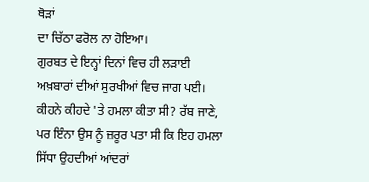ਥੋੜਾਂ
ਦਾ ਚਿੱਠਾ ਫਰੋਲ ਨਾ ਹੋਇਆ।
ਗੁਰਬਤ ਦੇ ਇਨ੍ਹਾਂ ਦਿਨਾਂ ਵਿਚ ਹੀ ਲੜਾਈ
ਅਖ਼ਬਾਰਾਂ ਦੀਆਂ ਸੁਰਖੀਆਂ ਵਿਚ ਜਾਗ ਪਈ।
ਕੀਹਨੇ ਕੀਹਦੇ 'ਤੇ ਹਮਲਾ ਕੀਤਾ ਸੀ? ਰੱਬ ਜਾਣੇ,
ਪਰ ਇੰਨਾ ਉਸ ਨੂੰ ਜ਼ਰੂਰ ਪਤਾ ਸੀ ਕਿ ਇਹ ਹਮਲਾ
ਸਿੱਧਾ ਉਹਦੀਆਂ ਆਂਦਰਾਂ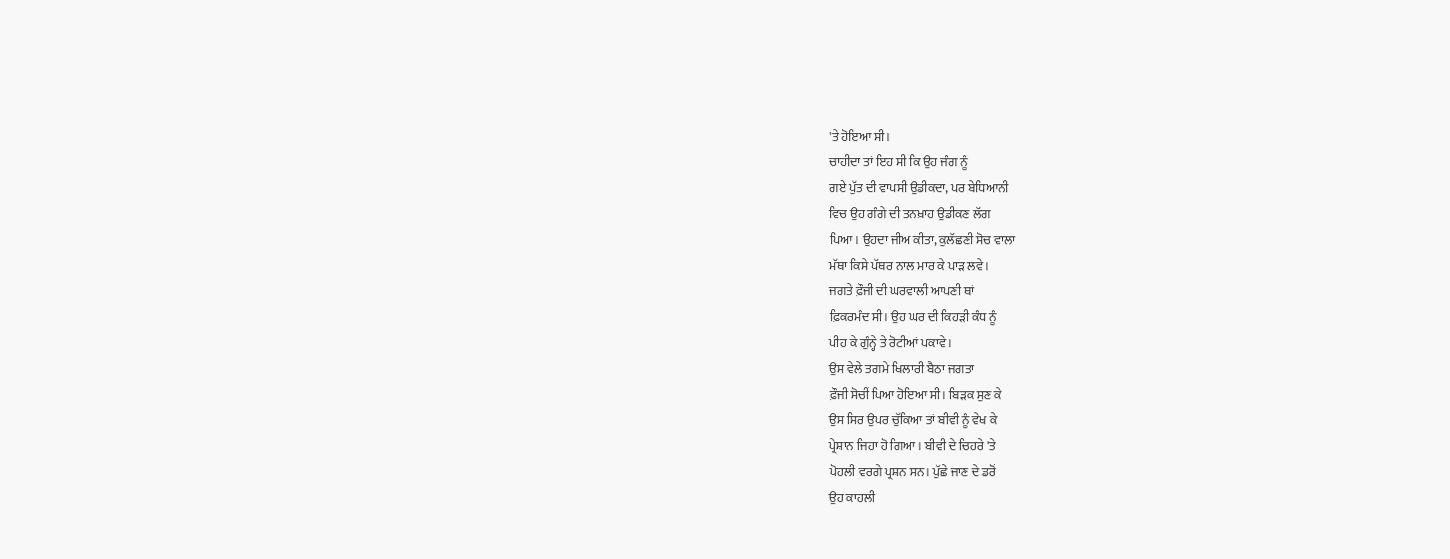'ਤੇ ਹੋਇਆ ਸੀ।
ਚਾਹੀਦਾ ਤਾਂ ਇਹ ਸੀ ਕਿ ਉਹ ਜੰਗ ਨੂੰ
ਗਏ ਪੁੱਤ ਦੀ ਵਾਪਸੀ ਉਡੀਕਦਾ, ਪਰ ਬੇਧਿਆਨੀ
ਵਿਚ ਉਹ ਗੰਗੇ ਦੀ ਤਨਖ਼ਾਹ ਉਡੀਕਣ ਲੱਗ
ਪਿਆ। ਉਹਦਾ ਜੀਅ ਕੀਤਾ, ਕੁਲੱਛਣੀ ਸੋਚ ਵਾਲਾ
ਮੱਥਾ ਕਿਸੇ ਪੱਥਰ ਨਾਲ ਮਾਰ ਕੇ ਪਾੜ ਲਵੇ।
ਜਗਤੇ ਫ਼ੌਜੀ ਦੀ ਘਰਵਾਲੀ ਆਪਣੀ ਥਾਂ
ਫ਼ਿਕਰਮੰਦ ਸੀ। ਉਹ ਘਰ ਦੀ ਕਿਹੜੀ ਕੰਧ ਨੂੰ
ਪੀਹ ਕੇ ਗੁੰਨ੍ਹੇ ਤੇ ਰੋਟੀਆਂ ਪਕਾਵੇ।
ਉਸ ਵੇਲੇ ਤਗਮੇ ਖਿਲਾਰੀ ਬੈਠਾ ਜਗਤਾ
ਫ਼ੌਜੀ ਸੋਚੀਂ ਪਿਆ ਹੋਇਆ ਸੀ। ਬਿੜਕ ਸੁਣ ਕੇ
ਉਸ ਸਿਰ ਉਪਰ ਚੁੱਕਿਆ ਤਾਂ ਬੀਵੀ ਨੂੰ ਵੇਖ ਕੇ
ਪ੍ਰੇਸ਼ਾਨ ਜਿਹਾ ਹੋ ਗਿਆ। ਬੀਵੀ ਦੇ ਚਿਹਰੇ 'ਤੇ
ਪੋਹਲੀ ਵਰਗੇ ਪ੍ਰਸ਼ਨ ਸਨ। ਪੁੱਛੇ ਜਾਣ ਦੇ ਡਰੋਂ
ਉਹ ਕਾਹਲੀ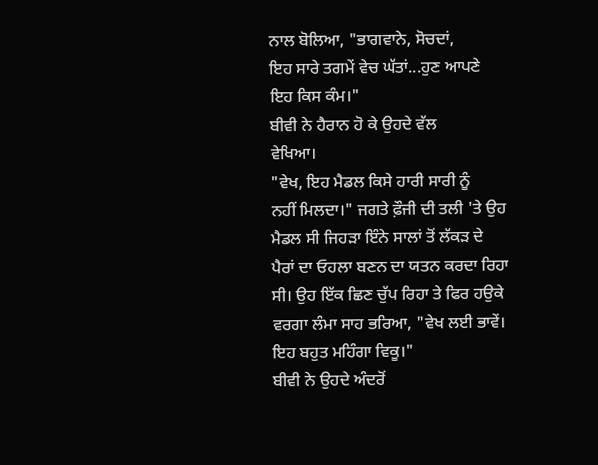ਨਾਲ ਬੋਲਿਆ, "ਭਾਗਵਾਨੇ, ਸੋਚਦਾਂ,
ਇਹ ਸਾਰੇ ਤਗਮੇਂ ਵੇਚ ਘੱਤਾਂ...ਹੁਣ ਆਪਣੇ
ਇਹ ਕਿਸ ਕੰਮ।"
ਬੀਵੀ ਨੇ ਹੈਰਾਨ ਹੋ ਕੇ ਉਹਦੇ ਵੱਲ
ਵੇਖਿਆ।
"ਵੇਖ, ਇਹ ਮੈਡਲ ਕਿਸੇ ਹਾਰੀ ਸਾਰੀ ਨੂੰ
ਨਹੀਂ ਮਿਲਦਾ।" ਜਗਤੇ ਫ਼ੌਜੀ ਦੀ ਤਲੀ 'ਤੇ ਉਹ
ਮੈਡਲ ਸੀ ਜਿਹੜਾ ਇੰਨੇ ਸਾਲਾਂ ਤੋਂ ਲੱਕੜ ਦੇ
ਪੈਰਾਂ ਦਾ ਓਹਲਾ ਬਣਨ ਦਾ ਯਤਨ ਕਰਦਾ ਰਿਹਾ
ਸੀ। ਉਹ ਇੱਕ ਛਿਣ ਚੁੱਪ ਰਿਹਾ ਤੇ ਫਿਰ ਹਉਕੇ
ਵਰਗਾ ਲੰਮਾ ਸਾਹ ਭਰਿਆ, "ਵੇਖ ਲਈ ਭਾਵੇਂ।
ਇਹ ਬਹੁਤ ਮਹਿੰਗਾ ਵਿਕੂ।"
ਬੀਵੀ ਨੇ ਉਹਦੇ ਅੰਦਰੋਂ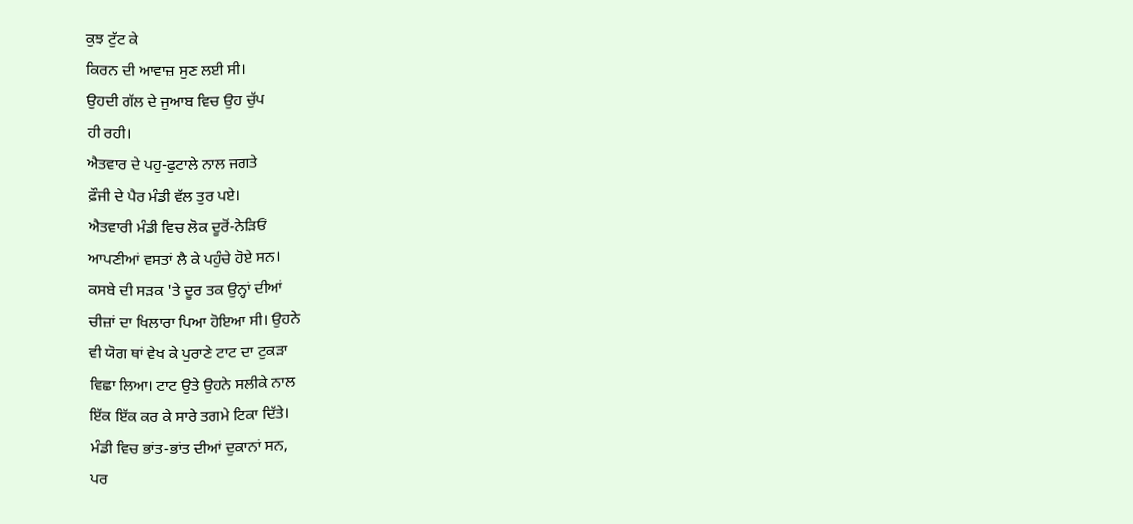ਕੁਝ ਟੁੱਟ ਕੇ
ਕਿਰਨ ਦੀ ਆਵਾਜ਼ ਸੁਣ ਲਈ ਸੀ।
ਉਹਦੀ ਗੱਲ ਦੇ ਜੁਆਬ ਵਿਚ ਉਹ ਚੁੱਪ
ਹੀ ਰਹੀ।
ਐਤਵਾਰ ਦੇ ਪਹੁ-ਫੁਟਾਲੇ ਨਾਲ ਜਗਤੇ
ਫ਼ੌਜੀ ਦੇ ਪੈਰ ਮੰਡੀ ਵੱਲ ਤੁਰ ਪਏ।
ਐਤਵਾਰੀ ਮੰਡੀ ਵਿਚ ਲੋਕ ਦੂਰੋਂ-ਨੇੜਿਓਂ
ਆਪਣੀਆਂ ਵਸਤਾਂ ਲੈ ਕੇ ਪਹੁੰਚੇ ਹੋਏ ਸਨ।
ਕਸਬੇ ਦੀ ਸੜਕ 'ਤੇ ਦੂਰ ਤਕ ਉਨ੍ਹਾਂ ਦੀਆਂ
ਚੀਜ਼ਾਂ ਦਾ ਖਿਲਾਰਾ ਪਿਆ ਹੋਇਆ ਸੀ। ਉਹਨੇ
ਵੀ ਯੋਗ ਥਾਂ ਵੇਖ ਕੇ ਪੁਰਾਣੇ ਟਾਟ ਦਾ ਟੁਕੜਾ
ਵਿਛਾ ਲਿਆ। ਟਾਟ ਉਤੇ ਉਹਨੇ ਸਲੀਕੇ ਨਾਲ
ਇੱਕ ਇੱਕ ਕਰ ਕੇ ਸਾਰੇ ਤਗਮੇ ਟਿਕਾ ਦਿੱਤੇ।
ਮੰਡੀ ਵਿਚ ਭਾਂਤ-ਭਾਂਤ ਦੀਆਂ ਦੁਕਾਨਾਂ ਸਨ,
ਪਰ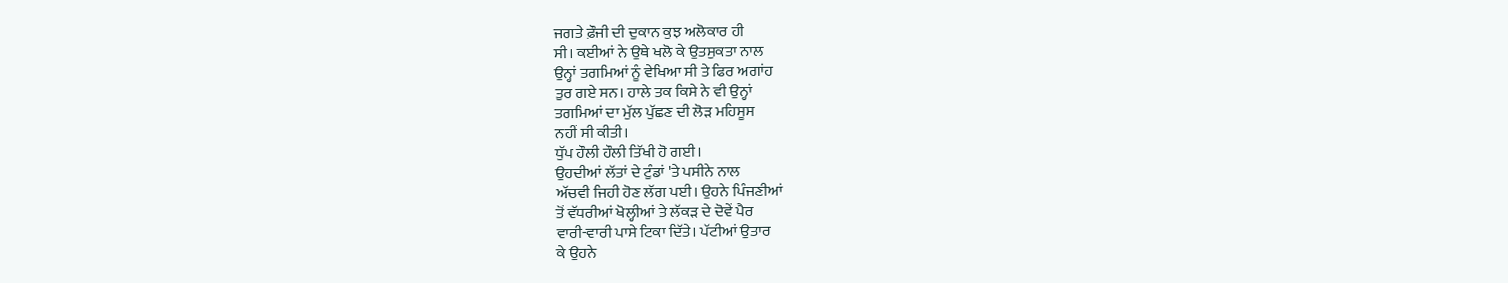ਜਗਤੇ ਫ਼ੌਜੀ ਦੀ ਦੁਕਾਨ ਕੁਝ ਅਲੋਕਾਰ ਹੀ
ਸੀ। ਕਈਆਂ ਨੇ ਉਥੇ ਖਲੋ ਕੇ ਉਤਸੁਕਤਾ ਨਾਲ
ਉਨ੍ਹਾਂ ਤਗਮਿਆਂ ਨੂੰ ਵੇਖਿਆ ਸੀ ਤੇ ਫਿਰ ਅਗਾਂਹ
ਤੁਰ ਗਏ ਸਨ। ਹਾਲੇ ਤਕ ਕਿਸੇ ਨੇ ਵੀ ਉਨ੍ਹਾਂ
ਤਗਮਿਆਂ ਦਾ ਮੁੱਲ ਪੁੱਛਣ ਦੀ ਲੋੜ ਮਹਿਸੂਸ
ਨਹੀਂ ਸੀ ਕੀਤੀ।
ਧੁੱਪ ਹੌਲੀ ਹੌਲੀ ਤਿੱਖੀ ਹੋ ਗਈ।
ਉਹਦੀਆਂ ਲੱਤਾਂ ਦੇ ਟੁੰਡਾਂ 'ਤੇ ਪਸੀਨੇ ਨਾਲ
ਅੱਚਵੀ ਜਿਹੀ ਹੋਣ ਲੱਗ ਪਈ। ਉਹਨੇ ਪਿੰਜਣੀਆਂ
ਤੋਂ ਵੱਧਰੀਆਂ ਖੋਲ੍ਹੀਆਂ ਤੇ ਲੱਕੜ ਦੇ ਦੋਵੇਂ ਪੈਰ
ਵਾਰੀ-ਵਾਰੀ ਪਾਸੇ ਟਿਕਾ ਦਿੱਤੇ। ਪੱਟੀਆਂ ਉਤਾਰ
ਕੇ ਉਹਨੇ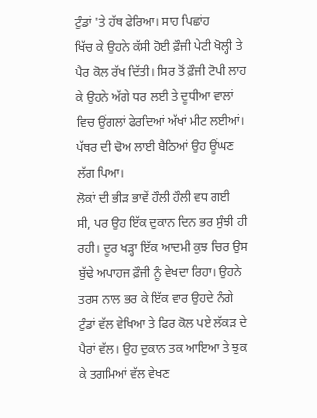ਟੁੰਡਾਂ 'ਤੇ ਹੱਥ ਫੇਰਿਆ। ਸਾਹ ਪਿਛਾਂਹ
ਖਿੱਚ ਕੇ ਉਹਨੇ ਕੱਸੀ ਹੋਈ ਫ਼ੌਜੀ ਪੇਟੀ ਖੋਲ੍ਹੀ ਤੇ
ਪੈਰ ਕੋਲ ਰੱਖ ਦਿੱਤੀ। ਸਿਰ ਤੋਂ ਫ਼ੌਜੀ ਟੋਪੀ ਲਾਹ
ਕੇ ਉਹਨੇ ਅੱਗੇ ਧਰ ਲਈ ਤੇ ਦੂਧੀਆ ਵਾਲਾਂ
ਵਿਚ ਉਂਗਲਾਂ ਫੇਰਦਿਆਂ ਅੱਖਾਂ ਮੀਟ ਲਈਆਂ।
ਪੱਥਰ ਦੀ ਢੋਅ ਲਾਈ ਬੈਠਿਆਂ ਉਹ ਊਂਘਣ
ਲੱਗ ਪਿਆ।
ਲੋਕਾਂ ਦੀ ਭੀੜ ਭਾਵੇਂ ਹੌਲੀ ਹੌਲੀ ਵਧ ਗਈ
ਸੀ, ਪਰ ਉਹ ਇੱਕ ਦੁਕਾਨ ਦਿਨ ਭਰ ਸੁੰਝੀ ਹੀ
ਰਹੀ। ਦੂਰ ਖੜ੍ਹਾ ਇੱਕ ਆਦਮੀ ਕੁਝ ਚਿਰ ਉਸ
ਬੁੱਢੇ ਅਪਾਹਜ ਫ਼ੌਜੀ ਨੂੰ ਵੇਖਦਾ ਰਿਹਾ। ਉਹਨੇ
ਤਰਸ ਨਾਲ ਭਰ ਕੇ ਇੱਕ ਵਾਰ ਉਹਦੇ ਨੰਗੇ
ਟੁੰਡਾਂ ਵੱਲ ਵੇਖਿਆ ਤੇ ਫਿਰ ਕੋਲ ਪਏ ਲੱਕੜ ਦੇ
ਪੈਰਾਂ ਵੱਲ। ਉਹ ਦੁਕਾਨ ਤਕ ਆਇਆ ਤੇ ਝੁਕ
ਕੇ ਤਗਮਿਆਂ ਵੱਲ ਵੇਖਣ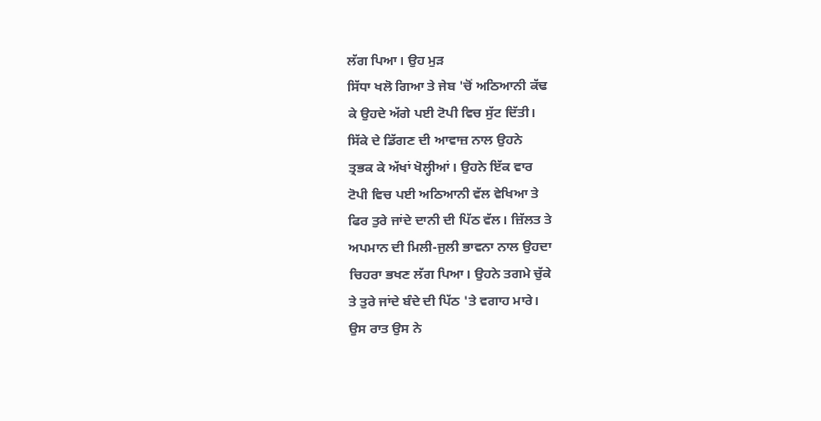ਲੱਗ ਪਿਆ। ਉਹ ਮੁੜ
ਸਿੱਧਾ ਖਲੋ ਗਿਆ ਤੇ ਜੇਬ 'ਚੋਂ ਅਠਿਆਨੀ ਕੱਢ
ਕੇ ਉਹਦੇ ਅੱਗੇ ਪਈ ਟੋਪੀ ਵਿਚ ਸੁੱਟ ਦਿੱਤੀ।
ਸਿੱਕੇ ਦੇ ਡਿੱਗਣ ਦੀ ਆਵਾਜ਼ ਨਾਲ ਉਹਨੇ
ਤ੍ਰਭਕ ਕੇ ਅੱਖਾਂ ਖੋਲ੍ਹੀਆਂ। ਉਹਨੇ ਇੱਕ ਵਾਰ
ਟੋਪੀ ਵਿਚ ਪਈ ਅਠਿਆਨੀ ਵੱਲ ਵੇਖਿਆ ਤੇ
ਫਿਰ ਤੁਰੇ ਜਾਂਦੇ ਦਾਨੀ ਦੀ ਪਿੱਠ ਵੱਲ। ਜ਼ਿੱਲਤ ਤੇ
ਅਪਮਾਨ ਦੀ ਮਿਲੀ-ਜੁਲੀ ਭਾਵਨਾ ਨਾਲ ਉਹਦਾ
ਚਿਹਰਾ ਭਖਣ ਲੱਗ ਪਿਆ। ਉਹਨੇ ਤਗਮੇ ਚੁੱਕੇ
ਤੇ ਤੁਰੇ ਜਾਂਦੇ ਬੰਦੇ ਦੀ ਪਿੱਠ 'ਤੇ ਵਗਾਹ ਮਾਰੇ।
ਉਸ ਰਾਤ ਉਸ ਨੇ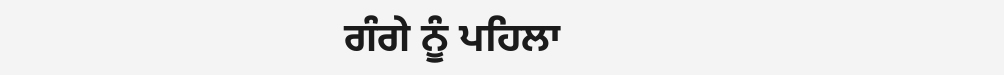ਗੰਗੇ ਨੂੰ ਪਹਿਲਾ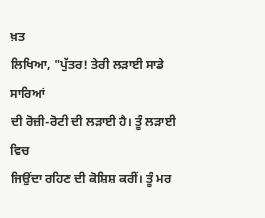ਖ਼ਤ
ਲਿਖਿਆ, "ਪੁੱਤਰ! ਤੇਰੀ ਲੜਾਈ ਸਾਡੇ ਸਾਰਿਆਂ
ਦੀ ਰੋਜ਼ੀ-ਰੋਟੀ ਦੀ ਲੜਾਈ ਹੈ। ਤੂੰ ਲੜਾਈ ਵਿਚ
ਜਿਉਂਦਾ ਰਹਿਣ ਦੀ ਕੋਸ਼ਿਸ਼ ਕਰੀਂ। ਤੂੰ ਮਰ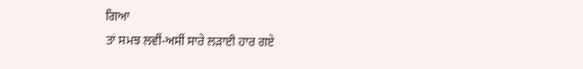ਗਿਆ
ਤਾਂ ਸਮਝ ਲਵੀਂ-ਅਸੀਂ ਸਾਰੇ ਲੜਾਈ ਹਾਰ ਗਏ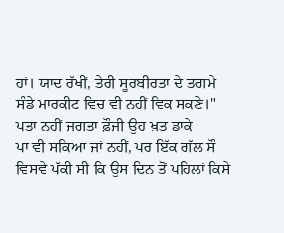ਹਾਂ। ਯਾਦ ਰੱਖੀਂ, ਤੇਰੀ ਸੂਰਬੀਰਤਾ ਦੇ ਤਗਮੇ
ਸੰਡੇ ਮਾਰਕੀਟ ਵਿਚ ਵੀ ਨਹੀਂ ਵਿਕ ਸਕਣੇ।"
ਪਤਾ ਨਹੀਂ ਜਗਤਾ ਫ਼ੌਜੀ ਉਹ ਖ਼ਤ ਡਾਕੇ
ਪਾ ਵੀ ਸਕਿਆ ਜਾਂ ਨਹੀਂ, ਪਰ ਇੱਕ ਗੱਲ ਸੌ
ਵਿਸਵੇ ਪੱਕੀ ਸੀ ਕਿ ਉਸ ਦਿਨ ਤੋਂ ਪਹਿਲਾਂ ਕਿਸੇ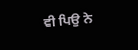ਵੀ ਪਿਉ ਨੇ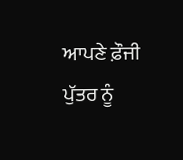ਆਪਣੇ ਫ਼ੌਜੀ ਪੁੱਤਰ ਨੂੰ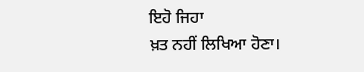ਇਹੋ ਜਿਹਾ
ਖ਼ਤ ਨਹੀਂ ਲਿਖਿਆ ਹੋਣਾ।